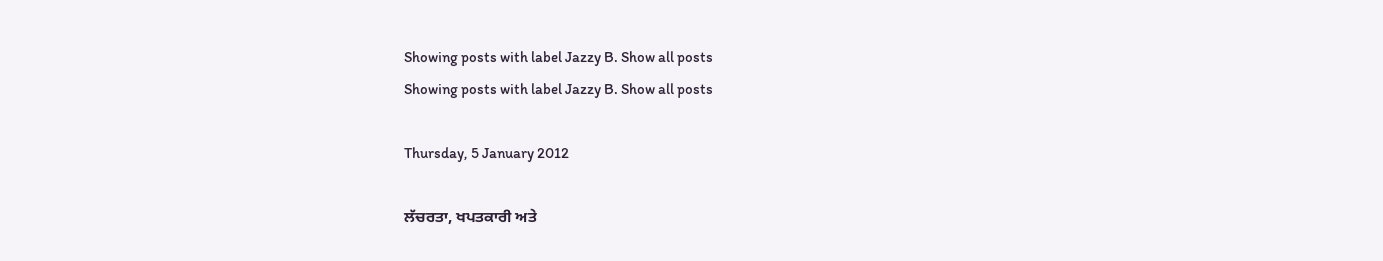Showing posts with label Jazzy B. Show all posts
Showing posts with label Jazzy B. Show all posts

Thursday, 5 January 2012

ਲੱਚਰਤਾ, ਖਪਤਕਾਰੀ ਅਤੇ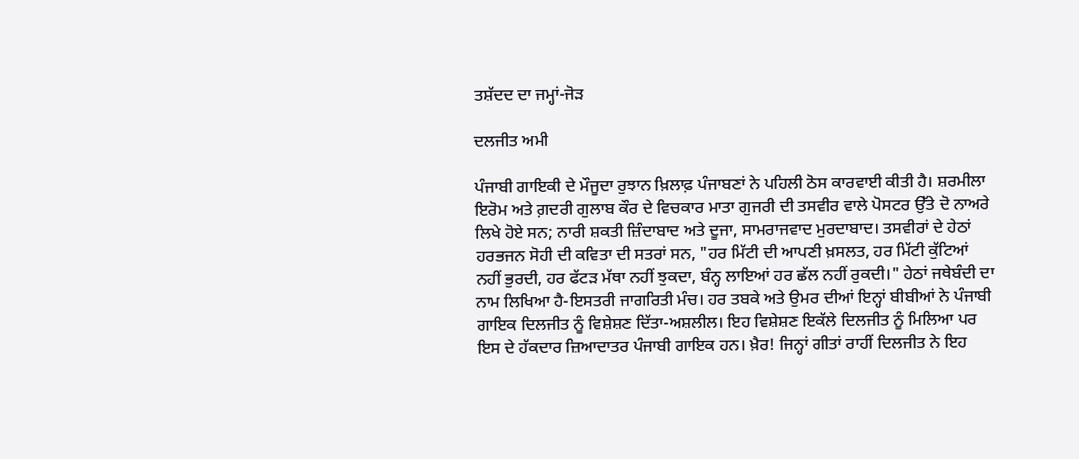ਤਸ਼ੱਦਦ ਦਾ ਜਮ੍ਹਾਂ-ਜੋੜ

ਦਲਜੀਤ ਅਮੀ

ਪੰਜਾਬੀ ਗਾਇਕੀ ਦੇ ਮੌਜੂਦਾ ਰੁਝਾਨ ਖ਼ਿਲਾਫ਼ ਪੰਜਾਬਣਾਂ ਨੇ ਪਹਿਲੀ ਠੋਸ ਕਾਰਵਾਈ ਕੀਤੀ ਹੈ। ਸ਼ਰਮੀਲਾ ਇਰੋਮ ਅਤੇ ਗ਼ਦਰੀ ਗੁਲਾਬ ਕੌਰ ਦੇ ਵਿਚਕਾਰ ਮਾਤਾ ਗੁਜਰੀ ਦੀ ਤਸਵੀਰ ਵਾਲੇ ਪੋਸਟਰ ਉੱਤੇ ਦੋ ਨਾਅਰੇ ਲਿਖੇ ਹੋਏ ਸਨ; ਨਾਰੀ ਸ਼ਕਤੀ ਜ਼ਿੰਦਾਬਾਦ ਅਤੇ ਦੂਜਾ, ਸਾਮਰਾਜਵਾਦ ਮੁਰਦਾਬਾਦ। ਤਸਵੀਰਾਂ ਦੇ ਹੇਠਾਂ ਹਰਭਜਨ ਸੋਹੀ ਦੀ ਕਵਿਤਾ ਦੀ ਸਤਰਾਂ ਸਨ, "ਹਰ ਮਿੱਟੀ ਦੀ ਆਪਣੀ ਖ਼ਸਲਤ, ਹਰ ਮਿੱਟੀ ਕੁੱਟਿਆਂ ਨਹੀਂ ਭੁਰਦੀ, ਹਰ ਫੱਟੜ ਮੱਥਾ ਨਹੀਂ ਝੁਕਦਾ, ਬੰਨ੍ਹ ਲਾਇਆਂ ਹਰ ਛੱਲ ਨਹੀਂ ਰੁਕਦੀ।" ਹੇਠਾਂ ਜਥੇਬੰਦੀ ਦਾ ਨਾਮ ਲਿਖਿਆ ਹੈ-ਇਸਤਰੀ ਜਾਗਰਿਤੀ ਮੰਚ। ਹਰ ਤਬਕੇ ਅਤੇ ਉਮਰ ਦੀਆਂ ਇਨ੍ਹਾਂ ਬੀਬੀਆਂ ਨੇ ਪੰਜਾਬੀ ਗਾਇਕ ਦਿਲਜੀਤ ਨੂੰ ਵਿਸ਼ੇਸ਼ਣ ਦਿੱਤਾ-ਅਸ਼ਲੀਲ। ਇਹ ਵਿਸ਼ੇਸ਼ਣ ਇਕੱਲੇ ਦਿਲਜੀਤ ਨੂੰ ਮਿਲਿਆ ਪਰ ਇਸ ਦੇ ਹੱਕਦਾਰ ਜ਼ਿਆਦਾਤਰ ਪੰਜਾਬੀ ਗਾਇਕ ਹਨ। ਖ਼ੈਰ! ਜਿਨ੍ਹਾਂ ਗੀਤਾਂ ਰਾਹੀਂ ਦਿਲਜੀਤ ਨੇ ਇਹ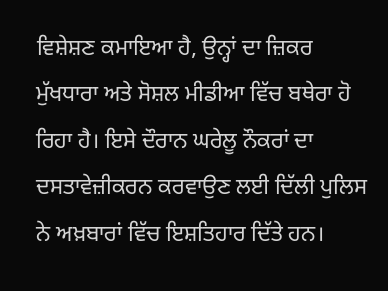ਵਿਸ਼ੇਸ਼ਣ ਕਮਾਇਆ ਹੈ, ਉਨ੍ਹਾਂ ਦਾ ਜ਼ਿਕਰ ਮੁੱਖਧਾਰਾ ਅਤੇ ਸੋਸ਼ਲ ਮੀਡੀਆ ਵਿੱਚ ਬਥੇਰਾ ਹੋ ਰਿਹਾ ਹੈ। ਇਸੇ ਦੌਰਾਨ ਘਰੇਲੂ ਨੌਕਰਾਂ ਦਾ ਦਸਤਾਵੇਜ਼ੀਕਰਨ ਕਰਵਾਉਣ ਲਈ ਦਿੱਲੀ ਪੁਲਿਸ ਨੇ ਅਖ਼ਬਾਰਾਂ ਵਿੱਚ ਇਸ਼ਤਿਹਾਰ ਦਿੱਤੇ ਹਨ।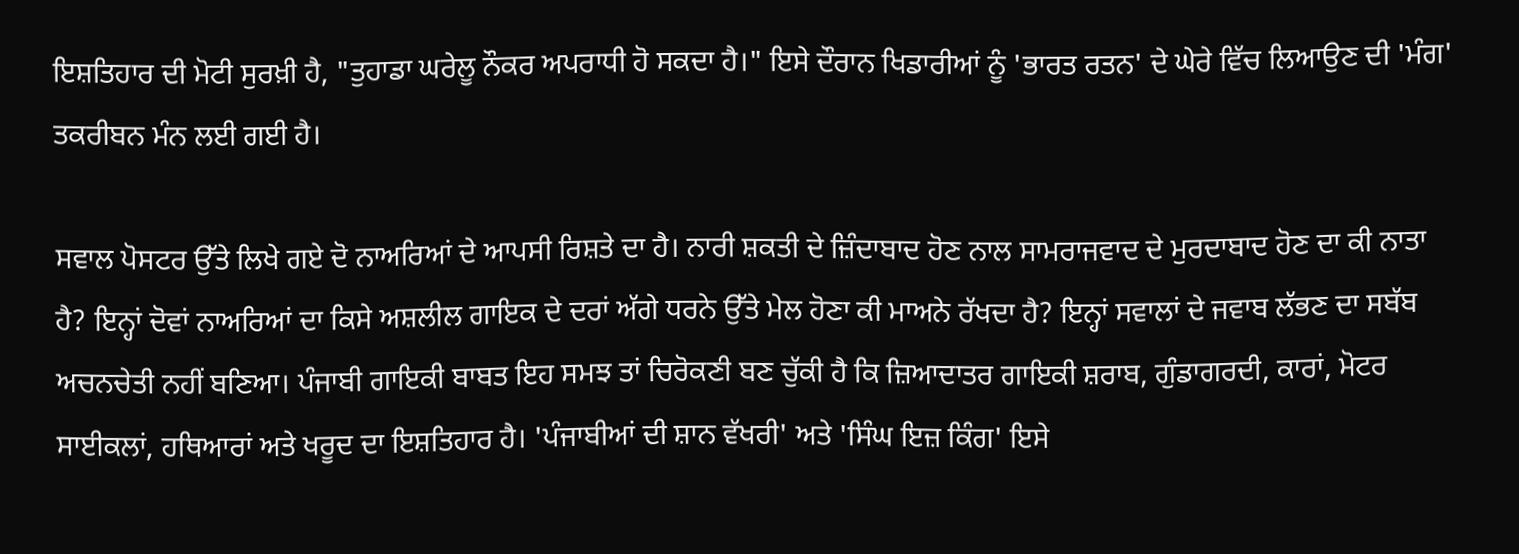ਇਸ਼ਤਿਹਾਰ ਦੀ ਮੋਟੀ ਸੁਰਖ਼ੀ ਹੈ, "ਤੁਹਾਡਾ ਘਰੇਲੂ ਨੌਕਰ ਅਪਰਾਧੀ ਹੋ ਸਕਦਾ ਹੈ।" ਇਸੇ ਦੌਰਾਨ ਖਿਡਾਰੀਆਂ ਨੂੰ 'ਭਾਰਤ ਰਤਨ' ਦੇ ਘੇਰੇ ਵਿੱਚ ਲਿਆਉਣ ਦੀ 'ਮੰਗ' ਤਕਰੀਬਨ ਮੰਨ ਲਈ ਗਈ ਹੈ।

ਸਵਾਲ ਪੋਸਟਰ ਉੱਤੇ ਲਿਖੇ ਗਏ ਦੋ ਨਾਅਰਿਆਂ ਦੇ ਆਪਸੀ ਰਿਸ਼ਤੇ ਦਾ ਹੈ। ਨਾਰੀ ਸ਼ਕਤੀ ਦੇ ਜ਼ਿੰਦਾਬਾਦ ਹੋਣ ਨਾਲ ਸਾਮਰਾਜਵਾਦ ਦੇ ਮੁਰਦਾਬਾਦ ਹੋਣ ਦਾ ਕੀ ਨਾਤਾ ਹੈ? ਇਨ੍ਹਾਂ ਦੋਵਾਂ ਨਾਅਰਿਆਂ ਦਾ ਕਿਸੇ ਅਸ਼ਲੀਲ ਗਾਇਕ ਦੇ ਦਰਾਂ ਅੱਗੇ ਧਰਨੇ ਉੱਤੇ ਮੇਲ ਹੋਣਾ ਕੀ ਮਾਅਨੇ ਰੱਖਦਾ ਹੈ? ਇਨ੍ਹਾਂ ਸਵਾਲਾਂ ਦੇ ਜਵਾਬ ਲੱਭਣ ਦਾ ਸਬੱਬ ਅਚਨਚੇਤੀ ਨਹੀਂ ਬਣਿਆ। ਪੰਜਾਬੀ ਗਾਇਕੀ ਬਾਬਤ ਇਹ ਸਮਝ ਤਾਂ ਚਿਰੋਕਣੀ ਬਣ ਚੁੱਕੀ ਹੈ ਕਿ ਜ਼ਿਆਦਾਤਰ ਗਾਇਕੀ ਸ਼ਰਾਬ, ਗੁੰਡਾਗਰਦੀ, ਕਾਰਾਂ, ਮੋਟਰ ਸਾਈਕਲਾਂ, ਹਥਿਆਰਾਂ ਅਤੇ ਖਰੂਦ ਦਾ ਇਸ਼ਤਿਹਾਰ ਹੈ। 'ਪੰਜਾਬੀਆਂ ਦੀ ਸ਼ਾਨ ਵੱਖਰੀ' ਅਤੇ 'ਸਿੰਘ ਇਜ਼ ਕਿੰਗ' ਇਸੇ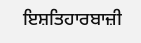ਇਸ਼ਤਿਹਾਰਬਾਜ਼ੀ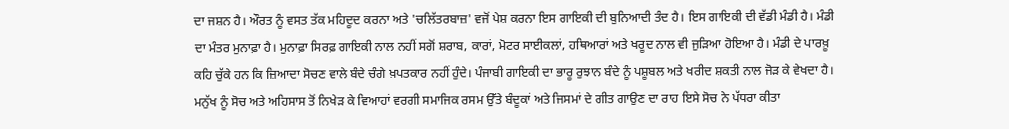ਦਾ ਜਸ਼ਨ ਹੈ। ਔਰਤ ਨੂੰ ਵਸਤ ਤੱਕ ਮਹਿਦੂਦ ਕਰਨਾ ਅਤੇ 'ਚਲਿੱਤਰਬਾਜ਼' ਵਜੋਂ ਪੇਸ਼ ਕਰਨਾ ਇਸ ਗਾਇਕੀ ਦੀ ਬੁਨਿਆਦੀ ਤੰਦ ਹੈ। ਇਸ ਗਾਇਕੀ ਦੀ ਵੱਡੀ ਮੰਡੀ ਹੈ। ਮੰਡੀ ਦਾ ਮੰਤਰ ਮੁਨਾਫ਼ਾ ਹੈ। ਮੁਨਾਫ਼ਾ ਸਿਰਫ਼ ਗਾਇਕੀ ਨਾਲ ਨਹੀਂ ਸਗੋਂ ਸ਼ਰਾਬ, ਕਾਰਾਂ, ਮੋਟਰ ਸਾਈਕਲਾਂ, ਹਥਿਆਰਾਂ ਅਤੇ ਖਰੂਦ ਨਾਲ ਵੀ ਜੁੜਿਆ ਹੋਇਆ ਹੈ। ਮੰਡੀ ਦੇ ਪਾਰਖ਼ੂ ਕਹਿ ਚੁੱਕੇ ਹਨ ਕਿ ਜ਼ਿਆਦਾ ਸੋਚਣ ਵਾਲੇ ਬੰਦੇ ਚੰਗੇ ਖ਼ਪਤਕਾਰ ਨਹੀਂ ਹੁੰਦੇ। ਪੰਜਾਬੀ ਗਾਇਕੀ ਦਾ ਭਾਰੂ ਰੁਝਾਨ ਬੰਦੇ ਨੂੰ ਪਸ਼ੂਬਲ ਅਤੇ ਖਰੀਦ ਸ਼ਕਤੀ ਨਾਲ ਜੋੜ ਕੇ ਵੇਖਦਾ ਹੈ। ਮਨੁੱਖ ਨੂੰ ਸੋਚ ਅਤੇ ਅਹਿਸਾਸ ਤੋਂ ਨਿਖੇੜ ਕੇ ਵਿਆਹਾਂ ਵਰਗੀ ਸਮਾਜਿਕ ਰਸਮ ਉੱਤੇ ਬੰਦੂਕਾਂ ਅਤੇ ਜਿਸਮਾਂ ਦੇ ਗੀਤ ਗਾਉਣ ਦਾ ਰਾਹ ਇਸੇ ਸੋਚ ਨੇ ਪੱਧਰਾ ਕੀਤਾ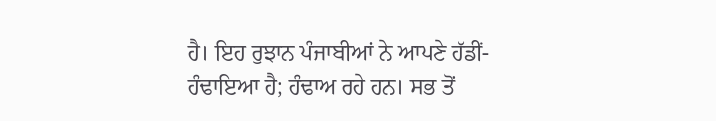ਹੈ। ਇਹ ਰੁਝਾਨ ਪੰਜਾਬੀਆਂ ਨੇ ਆਪਣੇ ਹੱਡੀਂ-ਹੰਢਾਇਆ ਹੈ; ਹੰਢਾਅ ਰਹੇ ਹਨ। ਸਭ ਤੋਂ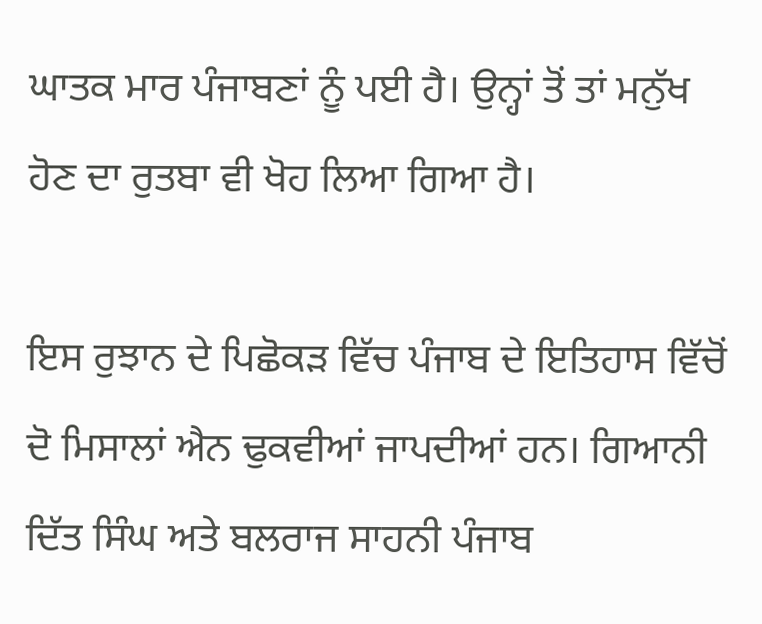ਘਾਤਕ ਮਾਰ ਪੰਜਾਬਣਾਂ ਨੂੰ ਪਈ ਹੈ। ਉਨ੍ਹਾਂ ਤੋਂ ਤਾਂ ਮਨੁੱਖ ਹੋਣ ਦਾ ਰੁਤਬਾ ਵੀ ਖੋਹ ਲਿਆ ਗਿਆ ਹੈ।

ਇਸ ਰੁਝਾਨ ਦੇ ਪਿਛੋਕੜ ਵਿੱਚ ਪੰਜਾਬ ਦੇ ਇਤਿਹਾਸ ਵਿੱਚੋਂ ਦੋ ਮਿਸਾਲਾਂ ਐਨ ਢੁਕਵੀਆਂ ਜਾਪਦੀਆਂ ਹਨ। ਗਿਆਨੀ ਦਿੱਤ ਸਿੰਘ ਅਤੇ ਬਲਰਾਜ ਸਾਹਨੀ ਪੰਜਾਬ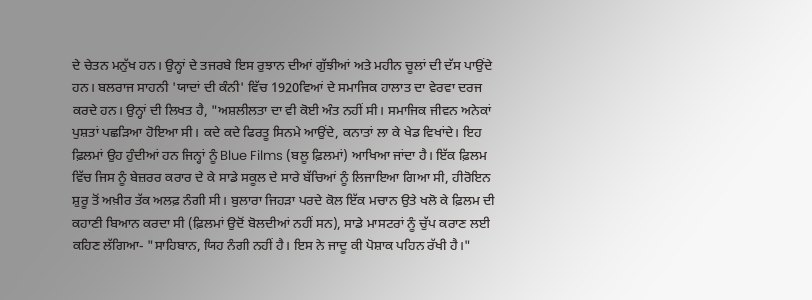ਦੇ ਚੇਤਨ ਮਨੁੱਖ ਹਨ। ਉਨ੍ਹਾਂ ਦੇ ਤਜਰਬੇ ਇਸ ਰੁਝਾਨ ਦੀਆਂ ਗੁੱਝੀਆਂ ਅਤੇ ਮਹੀਨ ਚੂਲਾਂ ਦੀ ਦੱਸ ਪਾਉਂਦੇ ਹਨ। ਬਲਰਾਜ ਸਾਹਨੀ 'ਯਾਦਾਂ ਦੀ ਕੰਨੀ' ਵਿੱਚ 1920ਵਿਆਂ ਦੇ ਸਮਾਜਿਕ ਹਾਲਾਤ ਦਾ ਵੇਰਵਾ ਦਰਜ ਕਰਦੇ ਹਨ। ਉਨ੍ਹਾਂ ਦੀ ਲਿਖਤ ਹੈ, "ਅਸ਼ਲੀਲਤਾ ਦਾ ਵੀ ਕੋਈ ਅੰਤ ਨਹੀਂ ਸੀ। ਸਮਾਜਿਕ ਜੀਵਨ ਅਨੇਕਾਂ ਪੁਸ਼ਤਾਂ ਪਛੜਿਆ ਹੋਇਆ ਸੀ। ਕਦੇ ਕਦੇ ਫਿਰਤੂ ਸਿਨਮੇ ਆਉਂਦੇ, ਕਨਾਤਾਂ ਲਾ ਕੇ ਖੇਡ ਵਿਖਾਂਦੇ। ਇਹ ਫ਼ਿਲਮਾਂ ਉਹ ਹੁੰਦੀਆਂ ਹਨ ਜਿਨ੍ਹਾਂ ਨੂੰ Blue Films (ਬਲੂ ਫ਼ਿਲਮਾਂ) ਆਖਿਆ ਜਾਂਦਾ ਹੈ। ਇੱਕ ਫ਼ਿਲਮ ਵਿੱਚ ਜਿਸ ਨੂੰ ਬੇਜ਼ਰਰ ਕਰਾਰ ਦੇ ਕੇ ਸਾਡੇ ਸਕੂਲ ਦੇ ਸਾਰੇ ਬੱਚਿਆਂ ਨੂੰ ਲਿਜਾਇਆ ਗਿਆ ਸੀ, ਹੀਰੋਇਨ ਸ਼ੁਰੂ ਤੋਂ ਅਖ਼ੀਰ ਤੱਕ ਅਲਫ਼ ਨੰਗੀ ਸੀ। ਬੁਲਾਰਾ ਜਿਹੜਾ ਪਰਦੇ ਕੋਲ ਇੱਕ ਮਚਾਨ ਉਤੇ ਖਲੋ ਕੇ ਫ਼ਿਲਮ ਦੀ ਕਹਾਣੀ ਬਿਆਨ ਕਰਦਾ ਸੀ (ਫ਼ਿਲਮਾਂ ਉਦੋਂ ਬੋਲਦੀਆਂ ਨਹੀਂ ਸਨ), ਸਾਡੇ ਮਾਸਟਰਾਂ ਨੂੰ ਚੁੱਪ ਕਰਾਣ ਲਈ ਕਹਿਣ ਲੱਗਿਆ- "ਸਾਹਿਬਾਨ, ਯਿਹ ਨੰਗੀ ਨਹੀਂ ਹੈ। ਇਸ ਨੇ ਜਾਦੂ ਕੀ ਪੋਸ਼ਾਕ ਪਹਿਨ ਰੱਖੀ ਹੈ।"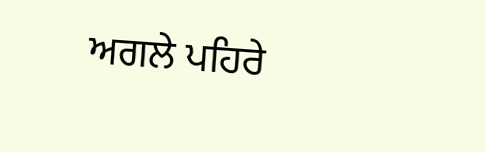ਅਗਲੇ ਪਹਿਰੇ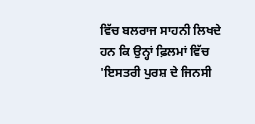ਵਿੱਚ ਬਲਰਾਜ ਸਾਹਨੀ ਲਿਖਦੇ ਹਨ ਕਿ ਉਨ੍ਹਾਂ ਫ਼ਿਲਮਾਂ ਵਿੱਚ 'ਇਸਤਰੀ ਪੁਰਸ਼ ਦੇ ਜਿਨਸੀ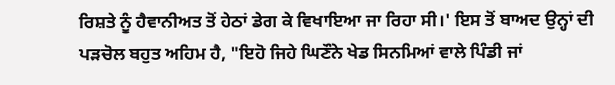ਰਿਸ਼ਤੇ ਨੂੰ ਹੈਵਾਨੀਅਤ ਤੋਂ ਹੇਠਾਂ ਡੇਗ ਕੇ ਵਿਖਾਇਆ ਜਾ ਰਿਹਾ ਸੀ।' ਇਸ ਤੋਂ ਬਾਅਦ ਉਨ੍ਹਾਂ ਦੀ ਪੜਚੋਲ ਬਹੁਤ ਅਹਿਮ ਹੈ, "ਇਹੋ ਜਿਹੇ ਘਿਣੌਨੇ ਖੇਡ ਸਿਨਮਿਆਂ ਵਾਲੇ ਪਿੰਡੀ ਜਾਂ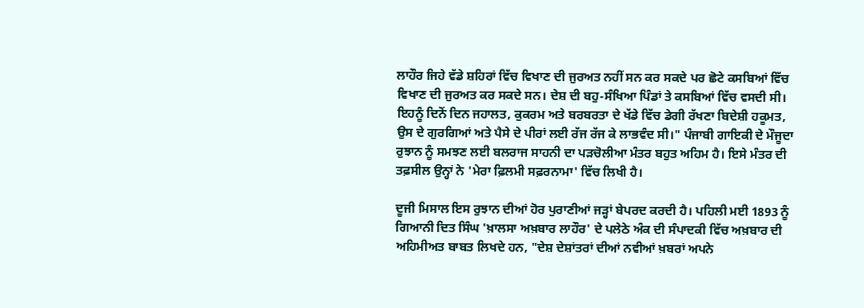ਲਾਹੌਰ ਜਿਹੇ ਵੱਡੇ ਸ਼ਹਿਰਾਂ ਵਿੱਚ ਵਿਖਾਣ ਦੀ ਜੁਰਅਤ ਨਹੀਂ ਸਨ ਕਰ ਸਕਦੇ ਪਰ ਛੋਟੇ ਕਸਬਿਆਂ ਵਿੱਚ ਵਿਖਾਣ ਦੀ ਜੁਰਅਤ ਕਰ ਸਕਦੇ ਸਨ। ਦੇਸ਼ ਦੀ ਬਹੁ-ਸੰਖਿਆ ਪਿੰਡਾਂ ਤੇ ਕਸਬਿਆਂ ਵਿੱਚ ਵਸਦੀ ਸੀ। ਇਹਨੂੰ ਦਿਨੋਂ ਦਿਨ ਜਹਾਲਤ, ਕੁਕਰਮ ਅਤੇ ਬਰਬਰਤਾ ਦੇ ਖੱਡੇ ਵਿੱਚ ਡੇਗੀ ਰੱਖਣਾ ਬਿਦੇਸ਼ੀ ਹਕੂਮਤ, ਉਸ ਦੇ ਗੁਰਗਿਆਂ ਅਤੇ ਪੈਸੇ ਦੇ ਪੀਰਾਂ ਲਈ ਰੱਜ ਰੱਜ ਕੇ ਲਾਭਵੰਦ ਸੀ।" ਪੰਜਾਬੀ ਗਾਇਕੀ ਦੇ ਮੌਜੂਦਾ ਰੁਝਾਨ ਨੂੰ ਸਮਝਣ ਲਈ ਬਲਰਾਜ ਸਾਹਨੀ ਦਾ ਪੜਚੋਲੀਆ ਮੰਤਰ ਬਹੁਤ ਅਹਿਮ ਹੈ। ਇਸੇ ਮੰਤਰ ਦੀ ਤਫ਼ਸੀਲ ਉਨ੍ਹਾਂ ਨੇ 'ਮੇਰਾ ਫ਼ਿਲਮੀ ਸਫ਼ਰਨਾਮਾ' ਵਿੱਚ ਲਿਖੀ ਹੈ।

ਦੂਜੀ ਮਿਸਾਲ ਇਸ ਰੁਝਾਨ ਦੀਆਂ ਹੋਰ ਪੁਰਾਣੀਆਂ ਜੜ੍ਹਾਂ ਬੇਪਰਦ ਕਰਦੀ ਹੈ। ਪਹਿਲੀ ਮਈ 1893 ਨੂੰ ਗਿਆਨੀ ਦਿਤ ਸਿੰਘ 'ਖ਼ਾਲਸਾ ਅਖ਼ਬਾਰ ਲਾਹੌਰ' ਦੇ ਪਲੇਠੇ ਅੰਕ ਦੀ ਸੰਪਾਦਕੀ ਵਿੱਚ ਅਖ਼ਬਾਰ ਦੀ ਅਹਿਮੀਅਤ ਬਾਬਤ ਲਿਖਦੇ ਹਨ, "ਦੇਸ਼ ਦੇਸ਼ਾਂਤਰਾਂ ਦੀਆਂ ਨਵੀਆਂ ਖ਼ਬਰਾਂ ਅਪਨੇ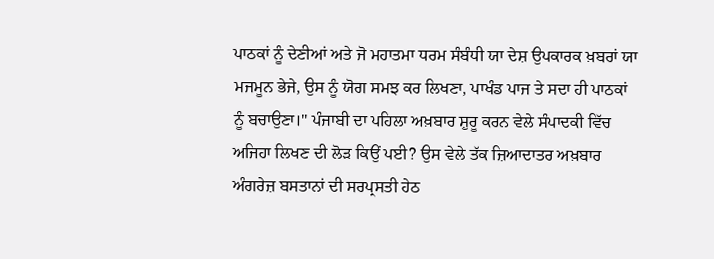ਪਾਠਕਾਂ ਨੂੰ ਦੇਣੀਆਂ ਅਤੇ ਜੋ ਮਹਾਤਮਾ ਧਰਮ ਸੰਬੰਧੀ ਯਾ ਦੇਸ਼ ਉਪਕਾਰਕ ਖ਼ਬਰਾਂ ਯਾ ਮਜਮੂਨ ਭੇਜੇ, ਉਸ ਨੂੰ ਯੋਗ ਸਮਝ ਕਰ ਲਿਖਣਾ, ਪਾਖੰਡ ਪਾਜ ਤੇ ਸਦਾ ਹੀ ਪਾਠਕਾਂ ਨੂੰ ਬਚਾਉਣਾ।" ਪੰਜਾਬੀ ਦਾ ਪਹਿਲਾ ਅਖ਼ਬਾਰ ਸ਼ੁਰੂ ਕਰਨ ਵੇਲੇ ਸੰਪਾਦਕੀ ਵਿੱਚ ਅਜਿਹਾ ਲਿਖਣ ਦੀ ਲੋੜ ਕਿਉਂ ਪਈ? ਉਸ ਵੇਲੇ ਤੱਕ ਜ਼ਿਆਦਾਤਰ ਅਖ਼ਬਾਰ ਅੰਗਰੇਜ਼ ਬਸਤਾਨਾਂ ਦੀ ਸਰਪ੍ਰਸਤੀ ਹੇਠ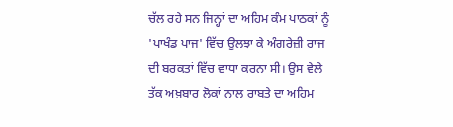ਚੱਲ ਰਹੇ ਸਨ ਜਿਨ੍ਹਾਂ ਦਾ ਅਹਿਮ ਕੰਮ ਪਾਠਕਾਂ ਨੂੰ 'ਪਾਖੰਡ ਪਾਜ' ਵਿੱਚ ਉਲਝਾ ਕੇ ਅੰਗਰੇਜ਼ੀ ਰਾਜ ਦੀ ਬਰਕਤਾਂ ਵਿੱਚ ਵਾਧਾ ਕਰਨਾ ਸੀ। ਉਸ ਵੇਲੇ ਤੱਕ ਅਖ਼ਬਾਰ ਲੋਕਾਂ ਨਾਲ ਰਾਬਤੇ ਦਾ ਅਹਿਮ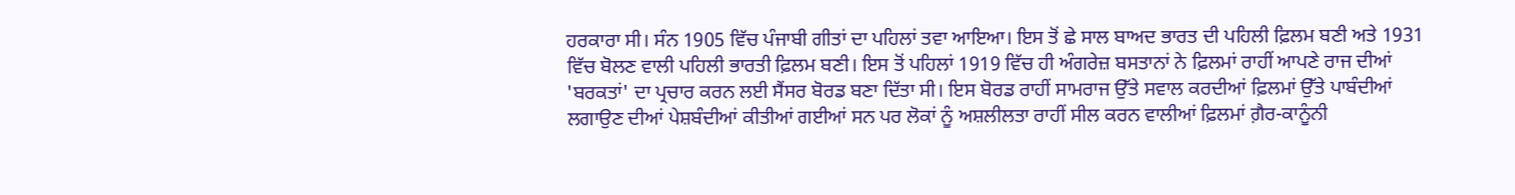ਹਰਕਾਰਾ ਸੀ। ਸੰਨ 1905 ਵਿੱਚ ਪੰਜਾਬੀ ਗੀਤਾਂ ਦਾ ਪਹਿਲਾਂ ਤਵਾ ਆਇਆ। ਇਸ ਤੋਂ ਛੇ ਸਾਲ ਬਾਅਦ ਭਾਰਤ ਦੀ ਪਹਿਲੀ ਫ਼ਿਲਮ ਬਣੀ ਅਤੇ 1931 ਵਿੱਚ ਬੋਲਣ ਵਾਲੀ ਪਹਿਲੀ ਭਾਰਤੀ ਫ਼ਿਲਮ ਬਣੀ। ਇਸ ਤੋਂ ਪਹਿਲਾਂ 1919 ਵਿੱਚ ਹੀ ਅੰਗਰੇਜ਼ ਬਸਤਾਨਾਂ ਨੇ ਫ਼ਿਲਮਾਂ ਰਾਹੀਂ ਆਪਣੇ ਰਾਜ ਦੀਆਂ 'ਬਰਕਤਾਂ' ਦਾ ਪ੍ਰਚਾਰ ਕਰਨ ਲਈ ਸੈਂਸਰ ਬੋਰਡ ਬਣਾ ਦਿੱਤਾ ਸੀ। ਇਸ ਬੋਰਡ ਰਾਹੀਂ ਸਾਮਰਾਜ ਉੱਤੇ ਸਵਾਲ ਕਰਦੀਆਂ ਫ਼ਿਲਮਾਂ ਉੱਤੇ ਪਾਬੰਦੀਆਂ ਲਗਾਉਣ ਦੀਆਂ ਪੇਸ਼ਬੰਦੀਆਂ ਕੀਤੀਆਂ ਗਈਆਂ ਸਨ ਪਰ ਲੋਕਾਂ ਨੂੰ ਅਸ਼ਲੀਲਤਾ ਰਾਹੀਂ ਸੀਲ ਕਰਨ ਵਾਲੀਆਂ ਫ਼ਿਲਮਾਂ ਗ਼ੈਰ-ਕਾਨੂੰਨੀ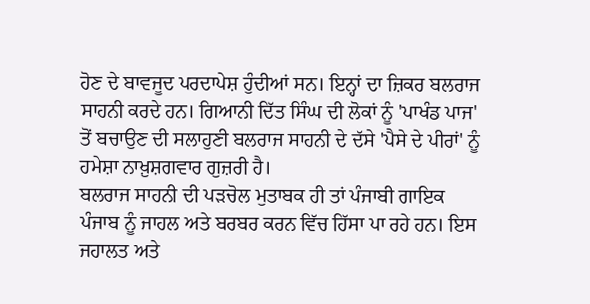ਹੋਣ ਦੇ ਬਾਵਜੂਦ ਪਰਦਾਪੇਸ਼ ਹੁੰਦੀਆਂ ਸਨ। ਇਨ੍ਹਾਂ ਦਾ ਜ਼ਿਕਰ ਬਲਰਾਜ ਸਾਹਨੀ ਕਰਦੇ ਹਨ। ਗਿਆਨੀ ਦਿੱਤ ਸਿੰਘ ਦੀ ਲੋਕਾਂ ਨੂੰ 'ਪਾਖੰਡ ਪਾਜ' ਤੋਂ ਬਚਾਉਣ ਦੀ ਸਲਾਹੁਣੀ ਬਲਰਾਜ ਸਾਹਨੀ ਦੇ ਦੱਸੇ 'ਪੈਸੇ ਦੇ ਪੀਰਾਂ' ਨੂੰ ਹਮੇਸ਼ਾ ਨਾਖ਼ੁਸ਼ਗਵਾਰ ਗੁਜ਼ਰੀ ਹੈ।
ਬਲਰਾਜ ਸਾਹਨੀ ਦੀ ਪੜਚੋਲ ਮੁਤਾਬਕ ਹੀ ਤਾਂ ਪੰਜਾਬੀ ਗਾਇਕ ਪੰਜਾਬ ਨੂੰ ਜਾਹਲ ਅਤੇ ਬਰਬਰ ਕਰਨ ਵਿੱਚ ਹਿੱਸਾ ਪਾ ਰਹੇ ਹਨ। ਇਸ ਜਹਾਲਤ ਅਤੇ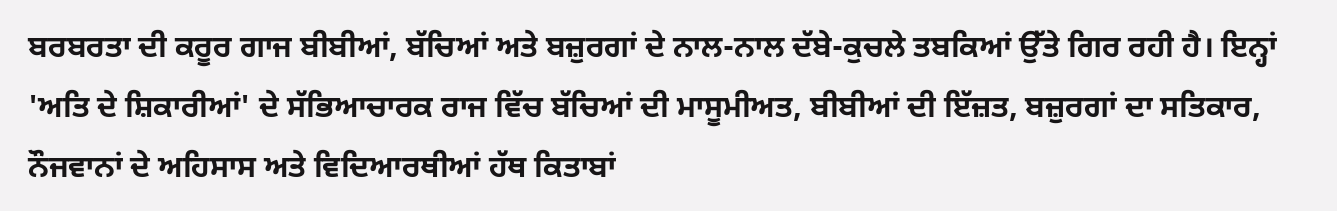ਬਰਬਰਤਾ ਦੀ ਕਰੂਰ ਗਾਜ ਬੀਬੀਆਂ, ਬੱਚਿਆਂ ਅਤੇ ਬਜ਼ੁਰਗਾਂ ਦੇ ਨਾਲ-ਨਾਲ ਦੱਬੇ-ਕੁਚਲੇ ਤਬਕਿਆਂ ਉੱਤੇ ਗਿਰ ਰਹੀ ਹੈ। ਇਨ੍ਹਾਂ 'ਅਤਿ ਦੇ ਸ਼ਿਕਾਰੀਆਂ' ਦੇ ਸੱਭਿਆਚਾਰਕ ਰਾਜ ਵਿੱਚ ਬੱਚਿਆਂ ਦੀ ਮਾਸੂਮੀਅਤ, ਬੀਬੀਆਂ ਦੀ ਇੱਜ਼ਤ, ਬਜ਼ੁਰਗਾਂ ਦਾ ਸਤਿਕਾਰ, ਨੌਜਵਾਨਾਂ ਦੇ ਅਹਿਸਾਸ ਅਤੇ ਵਿਦਿਆਰਥੀਆਂ ਹੱਥ ਕਿਤਾਬਾਂ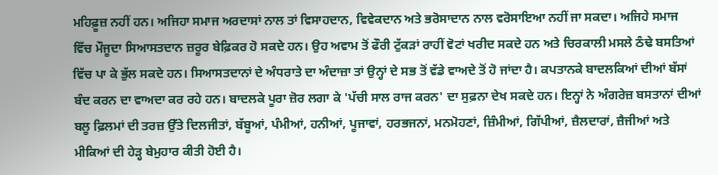ਮਹਿਫ਼ੂਜ਼ ਨਹੀਂ ਹਨ। ਅਜਿਹਾ ਸਮਾਜ ਅਰਦਾਸਾਂ ਨਾਲ ਤਾਂ ਵਿਸਾਹਦਾਨ, ਵਿਵੇਕਦਾਨ ਅਤੇ ਭਰੋਸਾਦਾਨ ਨਾਲ ਵਰੋਸਾਇਆ ਨਹੀਂ ਜਾ ਸਕਦਾ। ਅਜਿਹੇ ਸਮਾਜ ਵਿੱਚ ਮੌਜੂਦਾ ਸਿਆਸਤਦਾਨ ਜ਼ਰੂਰ ਬੇਫ਼ਿਕਰ ਹੋ ਸਕਦੇ ਹਨ। ਉਹ ਅਵਾਮ ਤੋਂ ਫੌਰੀ ਟੁੱਕੜਾਂ ਰਾਹੀਂ ਵੋਟਾਂ ਖਰੀਦ ਸਕਦੇ ਹਨ ਅਤੇ ਚਿਰਕਾਲੀ ਮਸਲੇ ਠੰਢੇ ਬਸਤਿਆਂ ਵਿੱਚ ਪਾ ਕੇ ਭੁੱਲ ਸਕਦੇ ਹਨ। ਸਿਆਸਤਦਾਨਾਂ ਦੇ ਅੰਧਰਾਤੇ ਦਾ ਅੰਦਾਜ਼ਾ ਤਾਂ ਉਨ੍ਹਾਂ ਦੇ ਸਭ ਤੋਂ ਵੱਡੇ ਵਾਅਦੇ ਤੋਂ ਹੋ ਜਾਂਦਾ ਹੈ। ਕਪਤਾਨਕੇ ਬਾਦਲਕਿਆਂ ਦੀਆਂ ਬੱਸਾਂ ਬੰਦ ਕਰਨ ਦਾ ਵਾਅਦਾ ਕਰ ਰਹੇ ਹਨ। ਬਾਦਲਕੇ ਪੂਰਾ ਜ਼ੋਰ ਲਗਾ ਕੇ 'ਪੱਚੀ ਸਾਲ ਰਾਜ ਕਰਨ' ਦਾ ਸੁਫ਼ਨਾ ਦੇਖ ਸਕਦੇ ਹਨ। ਇਨ੍ਹਾਂ ਨੇ ਅੰਗਰੇਜ਼ ਬਸਤਾਨਾਂ ਦੀਆਂ ਬਲੂ ਫ਼ਿਲਮਾਂ ਦੀ ਤਰਜ਼ ਉੱਤੇ ਦਿਲਜੀਤਾਂ, ਬੱਬੂਆਂ, ਪੰਮੀਆਂ, ਹਨੀਆਂ, ਪੂਜਾਵਾਂ, ਹਰਭਜਨਾਂ, ਮਨਮੋਹਣਾਂ, ਜ਼ਿੰਮੀਆਂ, ਗਿੱਪੀਆਂ, ਜ਼ੈਲਦਾਰਾਂ, ਜ਼ੈਜੀਆਂ ਅਤੇ ਮੀਕਿਆਂ ਦੀ ਹੇੜ੍ਹ ਬੇਮੁਹਾਰ ਕੀਤੀ ਹੋਈ ਹੈ।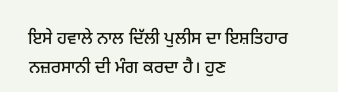ਇਸੇ ਹਵਾਲੇ ਨਾਲ ਦਿੱਲੀ ਪੁਲੀਸ ਦਾ ਇਸ਼ਤਿਹਾਰ ਨਜ਼ਰਸਾਨੀ ਦੀ ਮੰਗ ਕਰਦਾ ਹੈ। ਹੁਣ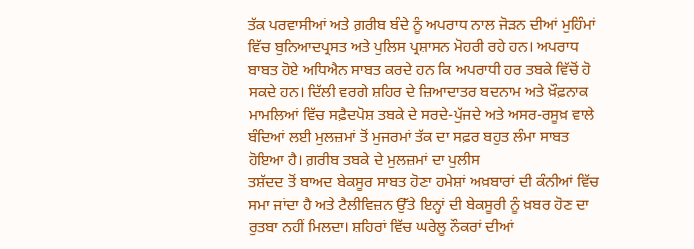ਤੱਕ ਪਰਵਾਸੀਆਂ ਅਤੇ ਗ਼ਰੀਬ ਬੰਦੇ ਨੂੰ ਅਪਰਾਧ ਨਾਲ ਜੋੜਨ ਦੀਆਂ ਮੁਹਿੰਮਾਂ ਵਿੱਚ ਬੁਨਿਆਦਪ੍ਰਸਤ ਅਤੇ ਪੁਲਿਸ ਪ੍ਰਸ਼ਾਸਨ ਮੋਹਰੀ ਰਹੇ ਹਨ। ਅਪਰਾਧ ਬਾਬਤ ਹੋਏ ਅਧਿਐਨ ਸਾਬਤ ਕਰਦੇ ਹਨ ਕਿ ਅਪਰਾਧੀ ਹਰ ਤਬਕੇ ਵਿੱਚੋਂ ਹੋ ਸਕਦੇ ਹਨ। ਦਿੱਲੀ ਵਰਗੇ ਸ਼ਹਿਰ ਦੇ ਜ਼ਿਆਦਾਤਰ ਬਦਨਾਮ ਅਤੇ ਖ਼ੌਫ਼ਨਾਕ ਮਾਮਲਿਆਂ ਵਿੱਚ ਸਫ਼ੈਦਪੋਸ਼ ਤਬਕੇ ਦੇ ਸਰਦੇ-ਪੁੱਜਦੇ ਅਤੇ ਅਸਰ-ਰਸੂਖ਼ ਵਾਲੇ ਬੰਦਿਆਂ ਲਈ ਮੁਲਜ਼ਮਾਂ ਤੋਂ ਮੁਜਰਮਾਂ ਤੱਕ ਦਾ ਸਫ਼ਰ ਬਹੁਤ ਲੰਮਾ ਸਾਬਤ ਹੋਇਆ ਹੈ। ਗ਼ਰੀਬ ਤਬਕੇ ਦੇ ਮੁਲਜ਼ਮਾਂ ਦਾ ਪੁਲੀਸ
ਤਸ਼ੱਦਦ ਤੋਂ ਬਾਅਦ ਬੇਕਸੂਰ ਸਾਬਤ ਹੋਣਾ ਹਮੇਸ਼ਾਂ ਅਖ਼ਬਾਰਾਂ ਦੀ ਕੰਨੀਆਂ ਵਿੱਚ ਸਮਾ ਜਾਂਦਾ ਹੈ ਅਤੇ ਟੈਲੀਵਿਜ਼ਨ ਉੱਤੇ ਇਨ੍ਹਾਂ ਦੀ ਬੇਕਸੂਰੀ ਨੂੰ ਖ਼ਬਰ ਹੋਣ ਦਾ ਰੁਤਬਾ ਨਹੀਂ ਮਿਲਦਾ। ਸ਼ਹਿਰਾਂ ਵਿੱਚ ਘਰੇਲੂ ਨੌਕਰਾਂ ਦੀਆਂ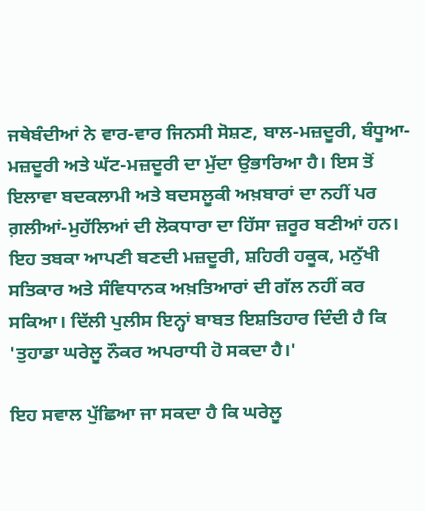ਜਥੇਬੰਦੀਆਂ ਨੇ ਵਾਰ-ਵਾਰ ਜਿਨਸੀ ਸੋਸ਼ਣ, ਬਾਲ-ਮਜ਼ਦੂਰੀ, ਬੰਧੂਆ-ਮਜ਼ਦੂਰੀ ਅਤੇ ਘੱਟ-ਮਜ਼ਦੂਰੀ ਦਾ ਮੁੱਦਾ ਉਭਾਰਿਆ ਹੈ। ਇਸ ਤੋਂ ਇਲਾਵਾ ਬਦਕਲਾਮੀ ਅਤੇ ਬਦਸਲੂਕੀ ਅਖ਼ਬਾਰਾਂ ਦਾ ਨਹੀਂ ਪਰ ਗ਼ਲੀਆਂ-ਮੁਹੱਲਿਆਂ ਦੀ ਲੋਕਧਾਰਾ ਦਾ ਹਿੱਸਾ ਜ਼ਰੂਰ ਬਣੀਆਂ ਹਨ। ਇਹ ਤਬਕਾ ਆਪਣੀ ਬਣਦੀ ਮਜ਼ਦੂਰੀ, ਸ਼ਹਿਰੀ ਹਕੂਕ, ਮਨੁੱਖੀ ਸਤਿਕਾਰ ਅਤੇ ਸੰਵਿਧਾਨਕ ਅਖ਼ਤਿਆਰਾਂ ਦੀ ਗੱਲ ਨਹੀਂ ਕਰ ਸਕਿਆ। ਦਿੱਲੀ ਪੁਲੀਸ ਇਨ੍ਹਾਂ ਬਾਬਤ ਇਸ਼ਤਿਹਾਰ ਦਿੰਦੀ ਹੈ ਕਿ 'ਤੁਹਾਡਾ ਘਰੇਲੂ ਨੌਕਰ ਅਪਰਾਧੀ ਹੋ ਸਕਦਾ ਹੈ।'

ਇਹ ਸਵਾਲ ਪੁੱਛਿਆ ਜਾ ਸਕਦਾ ਹੈ ਕਿ ਘਰੇਲੂ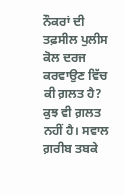ਨੌਕਰਾਂ ਦੀ ਤਫ਼ਸੀਲ ਪੁਲੀਸ ਕੋਲ ਦਰਜ ਕਰਵਾਉਣ ਵਿੱਚ ਕੀ ਗ਼ਲਤ ਹੈ? ਕੁਝ ਵੀ ਗ਼ਲਤ ਨਹੀਂ ਹੈ। ਸਵਾਲ ਗ਼ਰੀਬ ਤਬਕੇ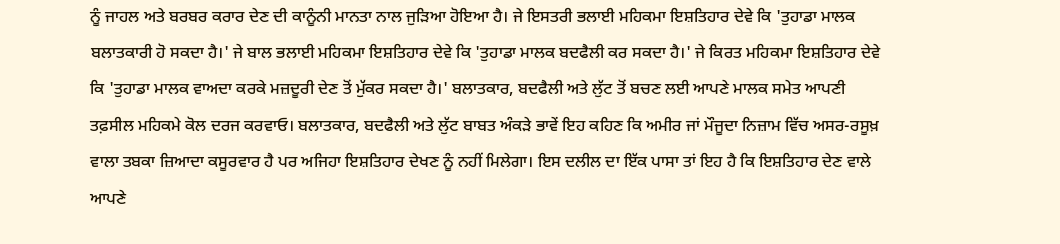ਨੂੰ ਜਾਹਲ ਅਤੇ ਬਰਬਰ ਕਰਾਰ ਦੇਣ ਦੀ ਕਾਨੂੰਨੀ ਮਾਨਤਾ ਨਾਲ ਜੁੜਿਆ ਹੋਇਆ ਹੈ। ਜੇ ਇਸਤਰੀ ਭਲਾਈ ਮਹਿਕਮਾ ਇਸ਼ਤਿਹਾਰ ਦੇਵੇ ਕਿ 'ਤੁਹਾਡਾ ਮਾਲਕ ਬਲਾਤਕਾਰੀ ਹੋ ਸਕਦਾ ਹੈ।' ਜੇ ਬਾਲ ਭਲਾਈ ਮਹਿਕਮਾ ਇਸ਼ਤਿਹਾਰ ਦੇਵੇ ਕਿ 'ਤੁਹਾਡਾ ਮਾਲਕ ਬਦਫੈਲੀ ਕਰ ਸਕਦਾ ਹੈ।' ਜੇ ਕਿਰਤ ਮਹਿਕਮਾ ਇਸ਼ਤਿਹਾਰ ਦੇਵੇ ਕਿ 'ਤੁਹਾਡਾ ਮਾਲਕ ਵਾਅਦਾ ਕਰਕੇ ਮਜ਼ਦੂਰੀ ਦੇਣ ਤੋਂ ਮੁੱਕਰ ਸਕਦਾ ਹੈ।' ਬਲਾਤਕਾਰ, ਬਦਫੈਲੀ ਅਤੇ ਲੁੱਟ ਤੋਂ ਬਚਣ ਲਈ ਆਪਣੇ ਮਾਲਕ ਸਮੇਤ ਆਪਣੀ ਤਫ਼ਸੀਲ ਮਹਿਕਮੇ ਕੋਲ ਦਰਜ ਕਰਵਾਓ। ਬਲਾਤਕਾਰ, ਬਦਫੈਲੀ ਅਤੇ ਲੁੱਟ ਬਾਬਤ ਅੰਕੜੇ ਭਾਵੇਂ ਇਹ ਕਹਿਣ ਕਿ ਅਮੀਰ ਜਾਂ ਮੌਜੂਦਾ ਨਿਜ਼ਾਮ ਵਿੱਚ ਅਸਰ-ਰਸੂਖ਼ ਵਾਲਾ ਤਬਕਾ ਜ਼ਿਆਦਾ ਕਸੂਰਵਾਰ ਹੈ ਪਰ ਅਜਿਹਾ ਇਸ਼ਤਿਹਾਰ ਦੇਖਣ ਨੂੰ ਨਹੀਂ ਮਿਲੇਗਾ। ਇਸ ਦਲੀਲ ਦਾ ਇੱਕ ਪਾਸਾ ਤਾਂ ਇਹ ਹੈ ਕਿ ਇਸ਼ਤਿਹਾਰ ਦੇਣ ਵਾਲੇ ਆਪਣੇ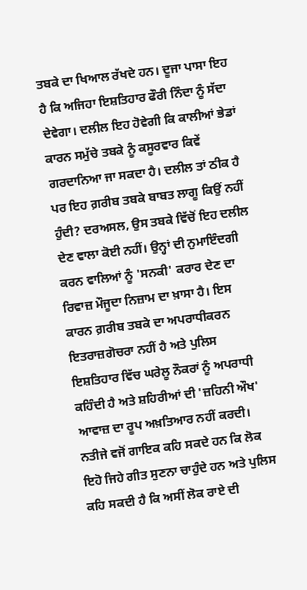ਤਬਕੇ ਦਾ ਖਿਆਲ ਰੱਖਦੇ ਹਨ। ਦੂਜਾ ਪਾਸਾ ਇਹ ਹੈ ਕਿ ਅਜਿਹਾ ਇਸ਼ਤਿਹਾਰ ਫੌਰੀ ਨਿੰਦਾ ਨੂੰ ਸੱਦਾ ਦੇਵੇਗਾ। ਦਲੀਲ ਇਹ ਹੋਵੇਗੀ ਕਿ ਕਾਲੀਆਂ ਭੇਡਾਂ ਕਾਰਨ ਸਮੁੱਚੇ ਤਬਕੇ ਨੂੰ ਕਸੂਰਵਾਰ ਕਿਵੇਂ ਗਰਦਾਨਿਆ ਜਾ ਸਕਦਾ ਹੈ। ਦਲੀਲ ਤਾਂ ਠੀਕ ਹੈ ਪਰ ਇਹ ਗ਼ਰੀਬ ਤਬਕੇ ਬਾਬਤ ਲਾਗੂ ਕਿਉਂ ਨਹੀਂ ਹੁੰਦੀ? ਦਰਅਸਲ, ਉਸ ਤਬਕੇ ਵਿੱਚੋਂ ਇਹ ਦਲੀਲ ਦੇਣ ਵਾਲਾ ਕੋਈ ਨਹੀਂ। ਉਨ੍ਹਾਂ ਦੀ ਨੁਮਾਇੰਦਗੀ ਕਰਨ ਵਾਲਿਆਂ ਨੂੰ 'ਸਨਕੀ' ਕਰਾਰ ਦੇਣ ਦਾ ਰਿਵਾਜ਼ ਮੌਜੂਦਾ ਨਿਜ਼ਾਮ ਦਾ ਖ਼ਾਸਾ ਹੈ। ਇਸ ਕਾਰਨ ਗ਼ਰੀਬ ਤਬਕੇ ਦਾ ਅਪਰਾਧੀਕਰਨ ਇਤਰਾਜ਼ਗੋਚਰਾ ਨਹੀਂ ਹੈ ਅਤੇ ਪੁਲਿਸ ਇਸ਼ਤਿਹਾਰ ਵਿੱਚ ਘਰੇਲੂ ਨੌਕਰਾਂ ਨੂੰ ਅਪਰਾਧੀ ਕਹਿੰਦੀ ਹੈ ਅਤੇ ਸ਼ਹਿਰੀਆਂ ਦੀ 'ਜ਼ਹਿਨੀ ਔਖ' ਆਵਾਜ਼ ਦਾ ਰੂਪ ਅਖ਼ਤਿਆਰ ਨਹੀਂ ਕਰਦੀ। ਨਤੀਜੇ ਵਜੋਂ ਗਾਇਕ ਕਹਿ ਸਕਦੇ ਹਨ ਕਿ ਲੋਕ ਇਹੋ ਜਿਹੇ ਗੀਤ ਸੁਣਨਾ ਚਾਹੁੰਦੇ ਹਨ ਅਤੇ ਪੁਲਿਸ ਕਹਿ ਸਕਦੀ ਹੈ ਕਿ ਅਸੀਂ ਲੋਕ ਰਾਏ ਦੀ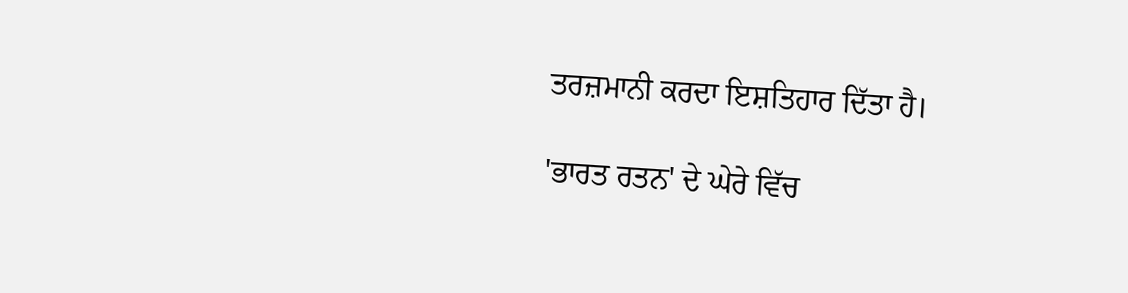ਤਰਜ਼ਮਾਨੀ ਕਰਦਾ ਇਸ਼ਤਿਹਾਰ ਦਿੱਤਾ ਹੈ।

'ਭਾਰਤ ਰਤਨ' ਦੇ ਘੇਰੇ ਵਿੱਚ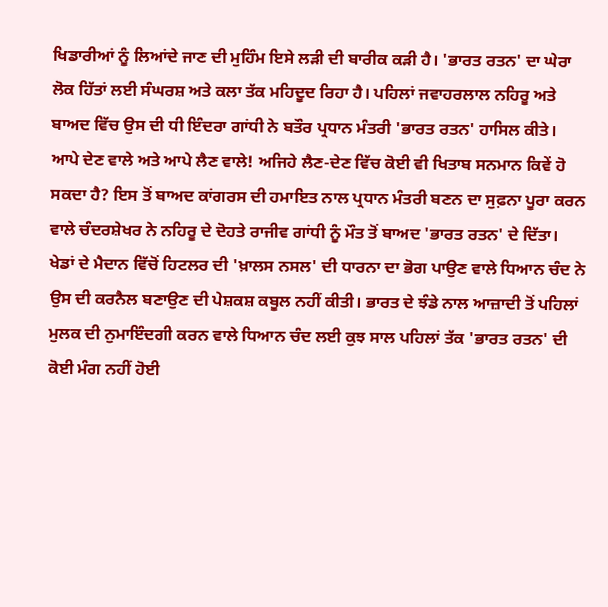ਖਿਡਾਰੀਆਂ ਨੂੰ ਲਿਆਂਦੇ ਜਾਣ ਦੀ ਮੁਹਿੰਮ ਇਸੇ ਲੜੀ ਦੀ ਬਾਰੀਕ ਕੜੀ ਹੈ। 'ਭਾਰਤ ਰਤਨ' ਦਾ ਘੇਰਾ ਲੋਕ ਹਿੱਤਾਂ ਲਈ ਸੰਘਰਸ਼ ਅਤੇ ਕਲਾ ਤੱਕ ਮਹਿਦੂਦ ਰਿਹਾ ਹੈ। ਪਹਿਲਾਂ ਜਵਾਹਰਲਾਲ ਨਹਿਰੂ ਅਤੇ ਬਾਅਦ ਵਿੱਚ ਉਸ ਦੀ ਧੀ ਇੰਦਰਾ ਗਾਂਧੀ ਨੇ ਬਤੌਰ ਪ੍ਰਧਾਨ ਮੰਤਰੀ 'ਭਾਰਤ ਰਤਨ' ਹਾਸਿਲ ਕੀਤੇ। ਆਪੇ ਦੇਣ ਵਾਲੇ ਅਤੇ ਆਪੇ ਲੈਣ ਵਾਲੇ! ਅਜਿਹੇ ਲੈਣ-ਦੇਣ ਵਿੱਚ ਕੋਈ ਵੀ ਖਿਤਾਬ ਸਨਮਾਨ ਕਿਵੇਂ ਹੋ ਸਕਦਾ ਹੈ? ਇਸ ਤੋਂ ਬਾਅਦ ਕਾਂਗਰਸ ਦੀ ਹਮਾਇਤ ਨਾਲ ਪ੍ਰਧਾਨ ਮੰਤਰੀ ਬਣਨ ਦਾ ਸੁਫ਼ਨਾ ਪੂਰਾ ਕਰਨ ਵਾਲੇ ਚੰਦਰਸ਼ੇਖਰ ਨੇ ਨਹਿਰੂ ਦੇ ਦੋਹਤੇ ਰਾਜੀਵ ਗਾਂਧੀ ਨੂੰ ਮੌਤ ਤੋਂ ਬਾਅਦ 'ਭਾਰਤ ਰਤਨ' ਦੇ ਦਿੱਤਾ। ਖੇਡਾਂ ਦੇ ਮੈਦਾਨ ਵਿੱਚੋਂ ਹਿਟਲਰ ਦੀ 'ਖ਼ਾਲਸ ਨਸਲ' ਦੀ ਧਾਰਨਾ ਦਾ ਭੋਗ ਪਾਉਣ ਵਾਲੇ ਧਿਆਨ ਚੰਦ ਨੇ ਉਸ ਦੀ ਕਰਨੈਲ ਬਣਾਉਣ ਦੀ ਪੇਸ਼ਕਸ਼ ਕਬੂਲ ਨਹੀਂ ਕੀਤੀ। ਭਾਰਤ ਦੇ ਝੰਡੇ ਨਾਲ ਆਜ਼ਾਦੀ ਤੋਂ ਪਹਿਲਾਂ ਮੁਲਕ ਦੀ ਨੁਮਾਇੰਦਗੀ ਕਰਨ ਵਾਲੇ ਧਿਆਨ ਚੰਦ ਲਈ ਕੁਝ ਸਾਲ ਪਹਿਲਾਂ ਤੱਕ 'ਭਾਰਤ ਰਤਨ' ਦੀ ਕੋਈ ਮੰਗ ਨਹੀਂ ਹੋਈ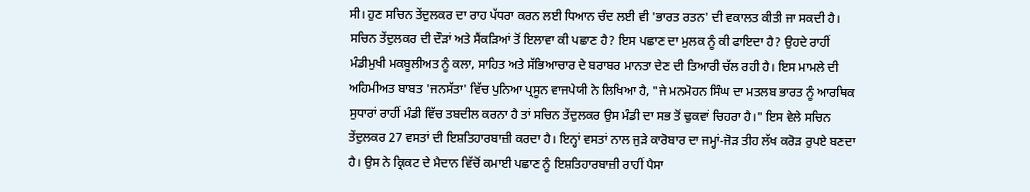ਸੀ। ਹੁਣ ਸਚਿਨ ਤੇਂਦੁਲਕਰ ਦਾ ਰਾਹ ਪੱਧਰਾ ਕਰਨ ਲਈ ਧਿਆਨ ਚੰਦ ਲਈ ਵੀ 'ਭਾਰਤ ਰਤਨ' ਦੀ ਵਕਾਲਤ ਕੀਤੀ ਜਾ ਸਕਦੀ ਹੈ। ਸਚਿਨ ਤੇਂਦੁਲਕਰ ਦੀ ਦੌੜਾਂ ਅਤੇ ਸੈਂਕੜਿਆਂ ਤੋਂ ਇਲਾਵਾ ਕੀ ਪਛਾਣ ਹੈ? ਇਸ ਪਛਾਣ ਦਾ ਮੁਲਕ ਨੂੰ ਕੀ ਫਾਇਦਾ ਹੈ? ਉਹਦੇ ਰਾਹੀਂ ਮੰਡੀਮੁਖੀ ਮਕਬੂਲੀਅਤ ਨੂੰ ਕਲਾ, ਸਾਹਿਤ ਅਤੇ ਸੱਭਿਆਚਾਰ ਦੇ ਬਰਾਬਰ ਮਾਨਤਾ ਦੇਣ ਦੀ ਤਿਆਰੀ ਚੱਲ ਰਹੀ ਹੈ। ਇਸ ਮਾਮਲੇ ਦੀ ਅਹਿਮੀਅਤ ਬਾਬਤ 'ਜਨਸੱਤਾ' ਵਿੱਚ ਪੁਨਿਆ ਪ੍ਰਸੂਨ ਵਾਜਪੇਯੀ ਨੇ ਲਿਖਿਆ ਹੈ, "ਜੇ ਮਨਮੋਹਨ ਸਿੰਘ ਦਾ ਮਤਲਬ ਭਾਰਤ ਨੂੰ ਆਰਥਿਕ ਸੁਧਾਰਾਂ ਰਾਹੀਂ ਮੰਡੀ ਵਿੱਚ ਤਬਦੀਲ ਕਰਨਾ ਹੈ ਤਾਂ ਸਚਿਨ ਤੇਂਦੁਲਕਰ ਉਸ ਮੰਡੀ ਦਾ ਸਭ ਤੋਂ ਢੁਕਵਾਂ ਚਿਹਰਾ ਹੈ।" ਇਸ ਵੇਲੇ ਸਚਿਨ ਤੇਂਦੁਲਕਰ 27 ਵਸਤਾਂ ਦੀ ਇਸ਼ਤਿਹਾਰਬਾਜ਼ੀ ਕਰਦਾ ਹੈ। ਇਨ੍ਹਾਂ ਵਸਤਾਂ ਨਾਲ ਜੁੜੇ ਕਾਰੋਬਾਰ ਦਾ ਜਮ੍ਹਾਂ-ਜੋੜ ਤੀਹ ਲੱਖ ਕਰੋੜ ਰੁਪਏ ਬਣਦਾ ਹੈ। ਉਸ ਨੇ ਕ੍ਰਿਕਟ ਦੇ ਮੈਦਾਨ ਵਿੱਚੋਂ ਕਮਾਈ ਪਛਾਣ ਨੂੰ ਇਸ਼ਤਿਹਾਰਬਾਜ਼ੀ ਰਾਹੀਂ ਪੈਸਾ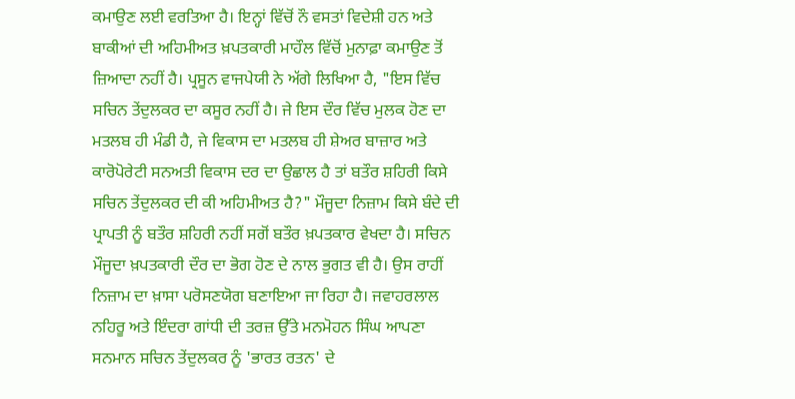ਕਮਾਉਣ ਲਈ ਵਰਤਿਆ ਹੈ। ਇਨ੍ਹਾਂ ਵਿੱਚੋਂ ਨੌ ਵਸਤਾਂ ਵਿਦੇਸ਼ੀ ਹਨ ਅਤੇ ਬਾਕੀਆਂ ਦੀ ਅਹਿਮੀਅਤ ਖ਼ਪਤਕਾਰੀ ਮਾਹੌਲ ਵਿੱਚੋਂ ਮੁਨਾਫ਼ਾ ਕਮਾਉਣ ਤੋਂ ਜ਼ਿਆਦਾ ਨਹੀਂ ਹੈ। ਪ੍ਰਸੂਨ ਵਾਜਪੇਯੀ ਨੇ ਅੱਗੇ ਲਿਖਿਆ ਹੈ, "ਇਸ ਵਿੱਚ ਸਚਿਨ ਤੇਂਦੁਲਕਰ ਦਾ ਕਸੂਰ ਨਹੀਂ ਹੈ। ਜੇ ਇਸ ਦੌਰ ਵਿੱਚ ਮੁਲਕ ਹੋਣ ਦਾ ਮਤਲਬ ਹੀ ਮੰਡੀ ਹੈ, ਜੇ ਵਿਕਾਸ ਦਾ ਮਤਲਬ ਹੀ ਸ਼ੇਅਰ ਬਾਜ਼ਾਰ ਅਤੇ ਕਾਰੋਪੋਰੇਟੀ ਸਨਅਤੀ ਵਿਕਾਸ ਦਰ ਦਾ ਉਛਾਲ ਹੈ ਤਾਂ ਬਤੌਰ ਸ਼ਹਿਰੀ ਕਿਸੇ ਸਚਿਨ ਤੇਂਦੁਲਕਰ ਦੀ ਕੀ ਅਹਿਮੀਅਤ ਹੈ?" ਮੌਜੂਦਾ ਨਿਜ਼ਾਮ ਕਿਸੇ ਬੰਦੇ ਦੀ ਪ੍ਰਾਪਤੀ ਨੂੰ ਬਤੌਰ ਸ਼ਹਿਰੀ ਨਹੀਂ ਸਗੋਂ ਬਤੌਰ ਖ਼ਪਤਕਾਰ ਵੇਖਦਾ ਹੈ। ਸਚਿਨ ਮੌਜੂਦਾ ਖ਼ਪਤਕਾਰੀ ਦੌਰ ਦਾ ਭੋਗ ਹੋਣ ਦੇ ਨਾਲ ਭੁਗਤ ਵੀ ਹੈ। ਉਸ ਰਾਹੀਂ ਨਿਜ਼ਾਮ ਦਾ ਖ਼ਾਸਾ ਪਰੋਸਣਯੋਗ ਬਣਾਇਆ ਜਾ ਰਿਹਾ ਹੈ। ਜਵਾਹਰਲਾਲ ਨਹਿਰੂ ਅਤੇ ਇੰਦਰਾ ਗਾਂਧੀ ਦੀ ਤਰਜ਼ ਉੱਤੇ ਮਨਮੋਹਨ ਸਿੰਘ ਆਪਣਾ ਸਨਮਾਨ ਸਚਿਨ ਤੇਂਦੁਲਕਰ ਨੂੰ 'ਭਾਰਤ ਰਤਨ' ਦੇ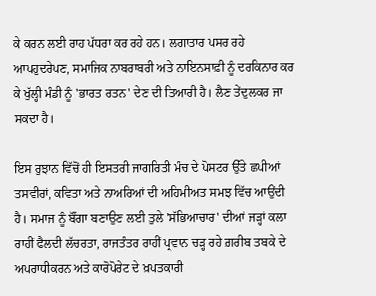ਕੇ ਕਰਨ ਲਈ ਰਾਹ ਪੱਧਰਾ ਕਰ ਰਹੇ ਹਨ। ਲਗਾਤਾਰ ਪਸਰ ਰਹੇ ਆਪਹੁਦਰੇਪਣ, ਸਮਾਜਿਕ ਨਾਬਰਾਬਰੀ ਅਤੇ ਨਾਇਨਸਾਫ਼ੀ ਨੂੰ ਦਰਕਿਨਾਰ ਕਰ ਕੇ ਖੁੱਲ੍ਹੀ ਮੰਡੀ ਨੂੰ 'ਭਾਰਤ ਰਤਨ' ਦੇਣ ਦੀ ਤਿਆਰੀ ਹੈ। ਲੈਣ ਤੇਂਦੁਲਕਰ ਜਾ ਸਕਦਾ ਹੈ।

ਇਸ ਰੁਝਾਨ ਵਿੱਚੋਂ ਹੀ ਇਸਤਰੀ ਜਾਗਰਿਤੀ ਮੰਚ ਦੇ ਪੋਸਟਰ ਉੱਤੇ ਛਪੀਆਂ ਤਸਵੀਰਾਂ, ਕਵਿਤਾ ਅਤੇ ਨਾਅਰਿਆਂ ਦੀ ਅਹਿਮੀਅਤ ਸਮਝ ਵਿੱਚ ਆਉਂਦੀ ਹੈ। ਸਮਾਜ ਨੂੰ ਬੌਂਗਾ ਬਣਾਉਣ ਲਈ ਤੁਲੇ 'ਸੱਭਿਆਚਾਰ' ਦੀਆਂ ਜੜ੍ਹਾਂ ਕਲਾ ਰਾਹੀਂ ਫੈਲਦੀ ਲੱਚਰਤਾ, ਰਾਜਤੰਤਰ ਰਾਹੀਂ ਪ੍ਰਵਾਨ ਚੜ੍ਹ ਰਹੇ ਗ਼ਰੀਬ ਤਬਕੇ ਦੇ ਅਪਰਾਧੀਕਰਨ ਅਤੇ ਕਾਰੋਪੋਰੇਟ ਦੇ ਖ਼ਪਤਕਾਰੀ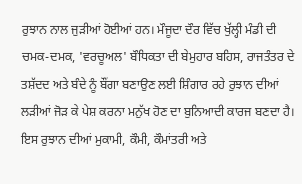ਰੁਝਾਨ ਨਾਲ ਜੁੜੀਆਂ ਹੋਈਆਂ ਹਨ। ਮੌਜੂਦਾ ਦੌਰ ਵਿੱਚ ਖੁੱਲ੍ਹੀ ਮੰਡੀ ਦੀ ਚਮਕ-ਦਮਕ, 'ਵਰਚੂਅਲ' ਬੌਧਿਕਤਾ ਦੀ ਬੇਮੁਹਾਰ ਬਹਿਸ, ਰਾਜਤੰਤਰ ਦੇ
ਤਸ਼ੱਦਦ ਅਤੇ ਬੰਦੇ ਨੂੰ ਬੌਂਗਾ ਬਣਾਉਣ ਲਈ ਸ਼ਿੰਗਾਰ ਰਹੇ ਰੁਝਾਨ ਦੀਆਂ ਲੜੀਆਂ ਜੋੜ ਕੇ ਪੇਸ਼ ਕਰਨਾ ਮਨੁੱਖ ਹੋਣ ਦਾ ਬੁਨਿਆਦੀ ਕਾਰਜ ਬਣਦਾ ਹੈ। ਇਸ ਰੁਝਾਨ ਦੀਆਂ ਮੁਕਾਮੀ, ਕੌਮੀ, ਕੌਮਾਂਤਰੀ ਅਤੇ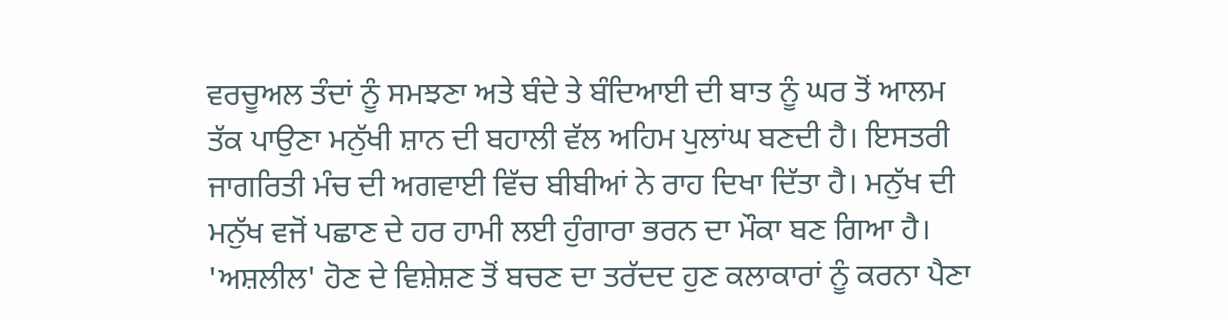ਵਰਚੂਅਲ ਤੰਦਾਂ ਨੂੰ ਸਮਝਣਾ ਅਤੇ ਬੰਦੇ ਤੇ ਬੰਦਿਆਈ ਦੀ ਬਾਤ ਨੂੰ ਘਰ ਤੋਂ ਆਲਮ ਤੱਕ ਪਾਉਣਾ ਮਨੁੱਖੀ ਸ਼ਾਨ ਦੀ ਬਹਾਲੀ ਵੱਲ ਅਹਿਮ ਪੁਲਾਂਘ ਬਣਦੀ ਹੈ। ਇਸਤਰੀ ਜਾਗਰਿਤੀ ਮੰਚ ਦੀ ਅਗਵਾਈ ਵਿੱਚ ਬੀਬੀਆਂ ਨੇ ਰਾਹ ਦਿਖਾ ਦਿੱਤਾ ਹੈ। ਮਨੁੱਖ ਦੀ ਮਨੁੱਖ ਵਜੋਂ ਪਛਾਣ ਦੇ ਹਰ ਹਾਮੀ ਲਈ ਹੁੰਗਾਰਾ ਭਰਨ ਦਾ ਮੌਕਾ ਬਣ ਗਿਆ ਹੈ। 'ਅਸ਼ਲੀਲ' ਹੋਣ ਦੇ ਵਿਸ਼ੇਸ਼ਣ ਤੋਂ ਬਚਣ ਦਾ ਤਰੱਦਦ ਹੁਣ ਕਲਾਕਾਰਾਂ ਨੂੰ ਕਰਨਾ ਪੈਣਾ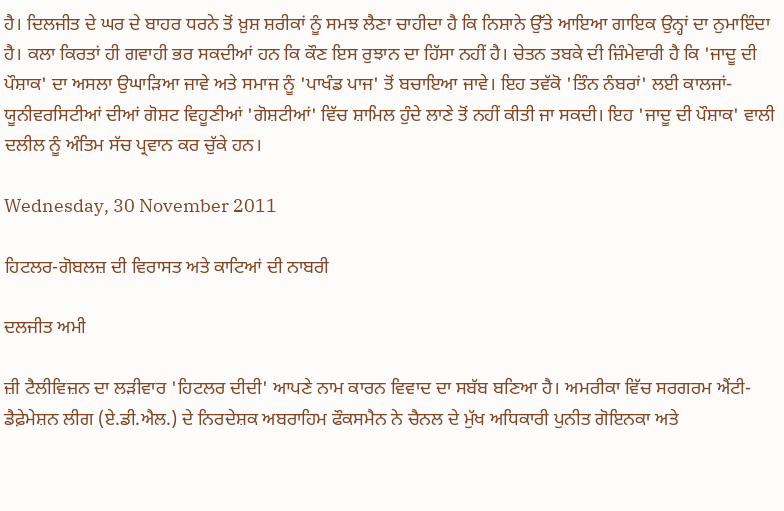ਹੈ। ਦਿਲਜੀਤ ਦੇ ਘਰ ਦੇ ਬਾਹਰ ਧਰਨੇ ਤੋਂ ਖ਼ੁਸ਼ ਸ਼ਰੀਕਾਂ ਨੂੰ ਸਮਝ ਲੈਣਾ ਚਾਹੀਦਾ ਹੈ ਕਿ ਨਿਸ਼ਾਨੇ ਉੱਤੇ ਆਇਆ ਗਾਇਕ ਉਨ੍ਹਾਂ ਦਾ ਨੁਮਾਇੰਦਾ ਹੈ। ਕਲਾ ਕਿਰਤਾਂ ਹੀ ਗਵਾਹੀ ਭਰ ਸਕਦੀਆਂ ਹਨ ਕਿ ਕੌਣ ਇਸ ਰੁਝਾਨ ਦਾ ਹਿੱਸਾ ਨਹੀਂ ਹੈ। ਚੇਤਨ ਤਬਕੇ ਦੀ ਜ਼ਿੰਮੇਵਾਰੀ ਹੈ ਕਿ 'ਜਾਦੂ ਦੀ ਪੌਸ਼ਾਕ' ਦਾ ਅਸਲਾ ਉਘਾੜਿਆ ਜਾਵੇ ਅਤੇ ਸਮਾਜ ਨੂੰ 'ਪਾਖੰਡ ਪਾਜ' ਤੋਂ ਬਚਾਇਆ ਜਾਵੇ। ਇਹ ਤਵੱਕੋ 'ਤਿੰਨ ਨੰਬਰਾਂ' ਲਈ ਕਾਲਜਾਂ-ਯੂਨੀਵਰਸਿਟੀਆਂ ਦੀਆਂ ਗੋਸ਼ਟ ਵਿਹੂਣੀਆਂ 'ਗੋਸ਼ਟੀਆਂ' ਵਿੱਚ ਸ਼ਾਮਿਲ ਹੁੰਦੇ ਲਾਣੇ ਤੋਂ ਨਹੀਂ ਕੀਤੀ ਜਾ ਸਕਦੀ। ਇਹ 'ਜਾਦੂ ਦੀ ਪੌਸ਼ਾਕ' ਵਾਲੀ ਦਲੀਲ ਨੂੰ ਅੰਤਿਮ ਸੱਚ ਪ੍ਰਵਾਨ ਕਰ ਚੁੱਕੇ ਹਨ।

Wednesday, 30 November 2011

ਹਿਟਲਰ-ਗੋਬਲਜ਼ ਦੀ ਵਿਰਾਸਤ ਅਤੇ ਕਾਟਿਆਂ ਦੀ ਨਾਬਰੀ

ਦਲਜੀਤ ਅਮੀ

ਜ਼ੀ ਟੈਲੀਵਿਜ਼ਨ ਦਾ ਲੜੀਵਾਰ 'ਹਿਟਲਰ ਦੀਦੀ' ਆਪਣੇ ਨਾਮ ਕਾਰਨ ਵਿਵਾਦ ਦਾ ਸਬੱਬ ਬਣਿਆ ਹੈ। ਅਮਰੀਕਾ ਵਿੱਚ ਸਰਗਰਮ ਐਂਟੀ-ਡੈਫ਼ੇਮੇਸ਼ਨ ਲੀਗ (ਏ.ਡੀ.ਐਲ.) ਦੇ ਨਿਰਦੇਸ਼ਕ ਅਬਰਾਹਿਮ ਫੌਕਸਮੈਨ ਨੇ ਚੈਨਲ ਦੇ ਮੁੱਖ ਅਧਿਕਾਰੀ ਪੁਨੀਤ ਗੋਇਨਕਾ ਅਤੇ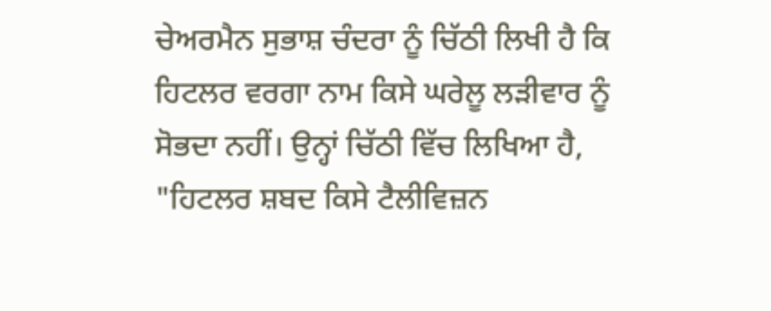ਚੇਅਰਮੈਨ ਸੁਭਾਸ਼ ਚੰਦਰਾ ਨੂੰ ਚਿੱਠੀ ਲਿਖੀ ਹੈ ਕਿ ਹਿਟਲਰ ਵਰਗਾ ਨਾਮ ਕਿਸੇ ਘਰੇਲੂ ਲੜੀਵਾਰ ਨੂੰ ਸੋਭਦਾ ਨਹੀਂ। ਉਨ੍ਹਾਂ ਚਿੱਠੀ ਵਿੱਚ ਲਿਖਿਆ ਹੈ, "ਹਿਟਲਰ ਸ਼ਬਦ ਕਿਸੇ ਟੈਲੀਵਿਜ਼ਨ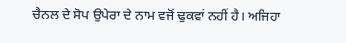ਚੈਨਲ ਦੇ ਸੋਪ ਉਪੇਰਾ ਦੇ ਨਾਮ ਵਜੋਂ ਢੁਕਵਾਂ ਨਹੀਂ ਹੈ। ਅਜਿਹਾ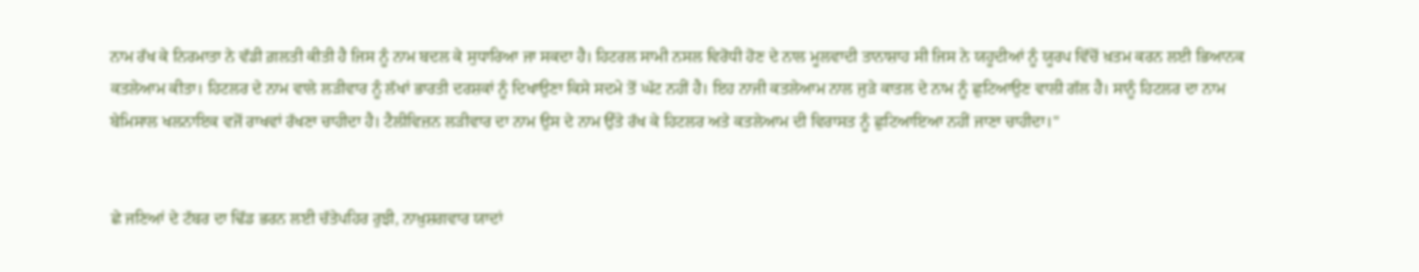ਨਾਮ ਰੱਖ ਕੇ ਨਿਰਮਾਤਾ ਨੇ ਵੱਡੀ ਗ਼ਲਤੀ ਕੀਤੀ ਹੈ ਜਿਸ ਨੂੰ ਨਾਮ ਬਦਲ ਕੇ ਸੁਧਾਰਿਆ ਜਾ ਸਕਦਾ ਹੈ। ਹਿਟਰਲ ਸਾਮੀ ਨਸਲ ਵਿਰੋਧੀ ਹੋਣ ਦੇ ਨਾਲ ਮੂਲਵਾਦੀ ਤਾਨਾਸ਼ਾਹ ਸੀ ਜਿਸ ਨੇ ਯਹੂਦੀਆਂ ਨੂੰ ਯੂਰਪ ਵਿੱਚੋਂ ਖ਼ਤਮ ਕਰਨ ਲਈ ਭਿਆਨਕ ਕਤਲੇਆਮ ਕੀਤਾ। ਹਿਟਲਰ ਦੇ ਨਾਮ ਵਾਲੇ ਲੜੀਵਾਰ ਨੂੰ ਲੱਖਾਂ ਭਾਰਤੀ ਦਰਸ਼ਕਾਂ ਨੂੰ ਦਿਖਾਉਣਾ ਕਿਸੇ ਸਦਮੇ ਤੋਂ ਘੱਟ ਨਹੀਂ ਹੈ। ਇਹ ਨਾਜੀ ਕਤਲੇਆਮ ਨਾਲ ਜੁੜੇ ਕਾਤਲ ਦੇ ਨਾਮ ਨੂੰ ਛੁਟਿਆਉਣ ਵਾਲੀ ਗੱਲ ਹੈ। ਸਾਨੂੰ ਹਿਟਲਰ ਦਾ ਨਾਮ ਬੇਮਿਸਾਲ ਖਲਨਾਇਕ ਵਜੋਂ ਰਾਖਵਾਂ ਰੱਖਣਾ ਚਾਹੀਦਾ ਹੈ। ਟੈਲੀਵਿਜ਼ਨ ਲੜੀਵਾਰ ਦਾ ਨਾਮ ਉਸ ਦੇ ਨਾਮ ਉੱਤੇ ਰੱਖ ਕੇ ਹਿਟਲਰ ਅਤੇ ਕਤਲੇਆਮ ਦੀ ਵਿਰਾਸਤ ਨੂੰ ਛੁਟਿਆਇਆ ਨਹੀਂ ਜਾਣਾ ਚਾਹੀਦਾ।"


ਛੇ ਜਣਿਆਂ ਦੇ ਟੱਬਰ ਦਾ ਢਿੱਡ ਭਰਨ ਲਈ ਚੱਤੇਪਹਿਰ ਰੁਝੀ, ਨਾਖ਼ੁਸ਼ਗਵਾਰ ਯਾਦਾਂ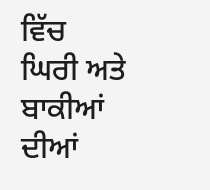ਵਿੱਚ ਘਿਰੀ ਅਤੇ ਬਾਕੀਆਂ ਦੀਆਂ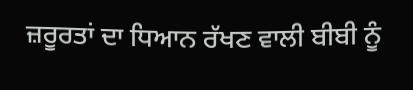ਜ਼ਰੂਰਤਾਂ ਦਾ ਧਿਆਨ ਰੱਖਣ ਵਾਲੀ ਬੀਬੀ ਨੂੰ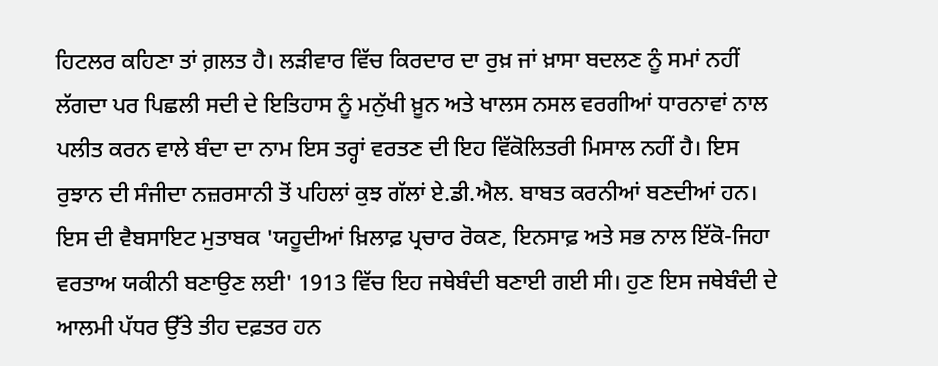ਹਿਟਲਰ ਕਹਿਣਾ ਤਾਂ ਗ਼ਲਤ ਹੈ। ਲੜੀਵਾਰ ਵਿੱਚ ਕਿਰਦਾਰ ਦਾ ਰੁਖ਼ ਜਾਂ ਖ਼ਾਸਾ ਬਦਲਣ ਨੂੰ ਸਮਾਂ ਨਹੀਂ ਲੱਗਦਾ ਪਰ ਪਿਛਲੀ ਸਦੀ ਦੇ ਇਤਿਹਾਸ ਨੂੰ ਮਨੁੱਖੀ ਖ਼ੂਨ ਅਤੇ ਖਾਲਸ ਨਸਲ ਵਰਗੀਆਂ ਧਾਰਨਾਵਾਂ ਨਾਲ ਪਲੀਤ ਕਰਨ ਵਾਲੇ ਬੰਦਾ ਦਾ ਨਾਮ ਇਸ ਤਰ੍ਹਾਂ ਵਰਤਣ ਦੀ ਇਹ ਵਿੱਕੋਲਿਤਰੀ ਮਿਸਾਲ ਨਹੀਂ ਹੈ। ਇਸ ਰੁਝਾਨ ਦੀ ਸੰਜੀਦਾ ਨਜ਼ਰਸਾਨੀ ਤੋਂ ਪਹਿਲਾਂ ਕੁਝ ਗੱਲਾਂ ਏ.ਡੀ.ਐਲ. ਬਾਬਤ ਕਰਨੀਆਂ ਬਣਦੀਆਂ ਹਨ। ਇਸ ਦੀ ਵੈਬਸਾਇਟ ਮੁਤਾਬਕ 'ਯਹੂਦੀਆਂ ਖ਼ਿਲਾਫ਼ ਪ੍ਰਚਾਰ ਰੋਕਣ, ਇਨਸਾਫ਼ ਅਤੇ ਸਭ ਨਾਲ ਇੱਕੋ-ਜਿਹਾ ਵਰਤਾਅ ਯਕੀਨੀ ਬਣਾਉਣ ਲਈ' 1913 ਵਿੱਚ ਇਹ ਜਥੇਬੰਦੀ ਬਣਾਈ ਗਈ ਸੀ। ਹੁਣ ਇਸ ਜਥੇਬੰਦੀ ਦੇ ਆਲਮੀ ਪੱਧਰ ਉੱਤੇ ਤੀਹ ਦਫ਼ਤਰ ਹਨ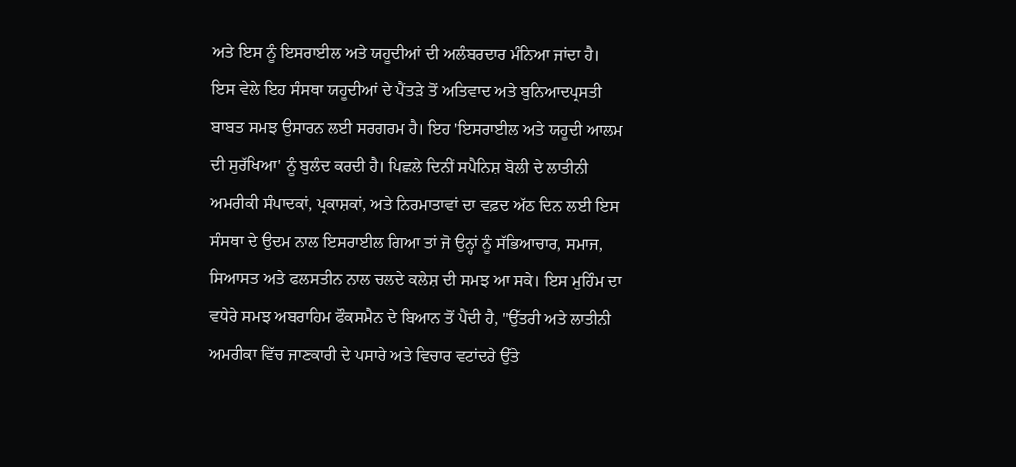ਅਤੇ ਇਸ ਨੂੰ ਇਸਰਾਈਲ ਅਤੇ ਯਹੂਦੀਆਂ ਦੀ ਅਲੰਬਰਦਾਰ ਮੰਨਿਆ ਜਾਂਦਾ ਹੈ। ਇਸ ਵੇਲੇ ਇਹ ਸੰਸਥਾ ਯਹੂਦੀਆਂ ਦੇ ਪੈਂਤੜੇ ਤੋਂ ਅਤਿਵਾਦ ਅਤੇ ਬੁਨਿਆਦਪ੍ਰਸਤੀ ਬਾਬਤ ਸਮਝ ਉਸਾਰਨ ਲਈ ਸਰਗਰਮ ਹੈ। ਇਹ 'ਇਸਰਾਈਲ ਅਤੇ ਯਹੂਦੀ ਆਲਮ ਦੀ ਸੁਰੱਖਿਆ' ਨੂੰ ਬੁਲੰਦ ਕਰਦੀ ਹੈ। ਪਿਛਲੇ ਦਿਨੀਂ ਸਪੈਨਿਸ਼ ਬੋਲੀ ਦੇ ਲਾਤੀਨੀ ਅਮਰੀਕੀ ਸੰਪਾਦਕਾਂ, ਪ੍ਰਕਾਸ਼ਕਾਂ, ਅਤੇ ਨਿਰਮਾਤਾਵਾਂ ਦਾ ਵਫ਼ਦ ਅੱਠ ਦਿਨ ਲਈ ਇਸ ਸੰਸਥਾ ਦੇ ਉਦਮ ਨਾਲ ਇਸਰਾਈਲ ਗਿਆ ਤਾਂ ਜੋ ਉਨ੍ਹਾਂ ਨੂੰ ਸੱਭਿਆਚਾਰ, ਸਮਾਜ, ਸਿਆਸਤ ਅਤੇ ਫਲਸਤੀਨ ਨਾਲ ਚਲਦੇ ਕਲੇਸ਼ ਦੀ ਸਮਝ ਆ ਸਕੇ। ਇਸ ਮੁਹਿੰਮ ਦਾ ਵਧੇਰੇ ਸਮਝ ਅਬਰਾਹਿਮ ਫੌਕਸਮੈਨ ਦੇ ਬਿਆਨ ਤੋਂ ਪੈਂਦੀ ਹੈ, "ਉੱਤਰੀ ਅਤੇ ਲਾਤੀਨੀ ਅਮਰੀਕਾ ਵਿੱਚ ਜਾਣਕਾਰੀ ਦੇ ਪਸਾਰੇ ਅਤੇ ਵਿਚਾਰ ਵਟਾਂਦਰੇ ਉੱਤੇ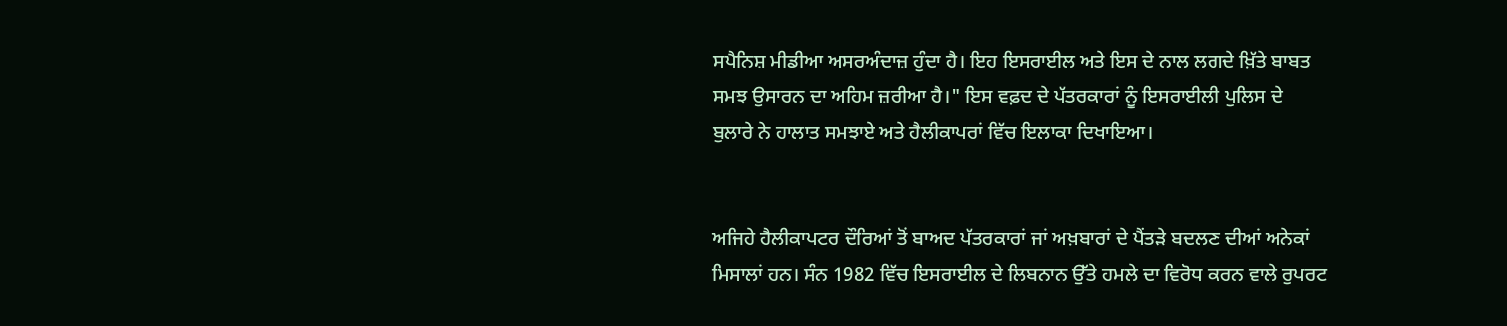ਸਪੈਨਿਸ਼ ਮੀਡੀਆ ਅਸਰਅੰਦਾਜ਼ ਹੁੰਦਾ ਹੈ। ਇਹ ਇਸਰਾਈਲ ਅਤੇ ਇਸ ਦੇ ਨਾਲ ਲਗਦੇ ਖ਼ਿੱਤੇ ਬਾਬਤ ਸਮਝ ਉਸਾਰਨ ਦਾ ਅਹਿਮ ਜ਼ਰੀਆ ਹੈ।" ਇਸ ਵਫ਼ਦ ਦੇ ਪੱਤਰਕਾਰਾਂ ਨੂੰ ਇਸਰਾਈਲੀ ਪੁਲਿਸ ਦੇ ਬੁਲਾਰੇ ਨੇ ਹਾਲਾਤ ਸਮਝਾਏ ਅਤੇ ਹੈਲੀਕਾਪਰਾਂ ਵਿੱਚ ਇਲਾਕਾ ਦਿਖਾਇਆ।


ਅਜਿਹੇ ਹੈਲੀਕਾਪਟਰ ਦੌਰਿਆਂ ਤੋਂ ਬਾਅਦ ਪੱਤਰਕਾਰਾਂ ਜਾਂ ਅਖ਼ਬਾਰਾਂ ਦੇ ਪੈਂਤੜੇ ਬਦਲਣ ਦੀਆਂ ਅਨੇਕਾਂ ਮਿਸਾਲਾਂ ਹਨ। ਸੰਨ 1982 ਵਿੱਚ ਇਸਰਾਈਲ ਦੇ ਲਿਬਨਾਨ ਉੱਤੇ ਹਮਲੇ ਦਾ ਵਿਰੋਧ ਕਰਨ ਵਾਲੇ ਰੁਪਰਟ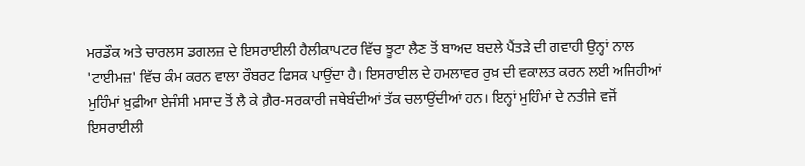ਮਰਡੌਕ ਅਤੇ ਚਾਰਲਸ ਡਗਲਜ਼ ਦੇ ਇਸਰਾਈਲੀ ਹੈਲੀਕਾਪਟਰ ਵਿੱਚ ਝੂਟਾ ਲੈਣ ਤੋਂ ਬਾਅਦ ਬਦਲੇ ਪੈਂਤੜੇ ਦੀ ਗਵਾਹੀ ਉਨ੍ਹਾਂ ਨਾਲ 'ਟਾਈਮਜ਼' ਵਿੱਚ ਕੰਮ ਕਰਨ ਵਾਲਾ ਰੌਬਰਟ ਫਿਸਕ ਪਾਉਂਦਾ ਹੈ। ਇਸਰਾਈਲ ਦੇ ਹਮਲਾਵਰ ਰੁਖ਼ ਦੀ ਵਕਾਲਤ ਕਰਨ ਲਈ ਅਜਿਹੀਆਂ ਮੁਹਿੰਮਾਂ ਖ਼ੁਫ਼ੀਆ ਏਜੰਸੀ ਮਸਾਦ ਤੋਂ ਲੈ ਕੇ ਗ਼ੈਰ-ਸਰਕਾਰੀ ਜਥੇਬੰਦੀਆਂ ਤੱਕ ਚਲਾਉਂਦੀਆਂ ਹਨ। ਇਨ੍ਹਾਂ ਮੁਹਿੰਮਾਂ ਦੇ ਨਤੀਜੇ ਵਜੋਂ ਇਸਰਾਈਲੀ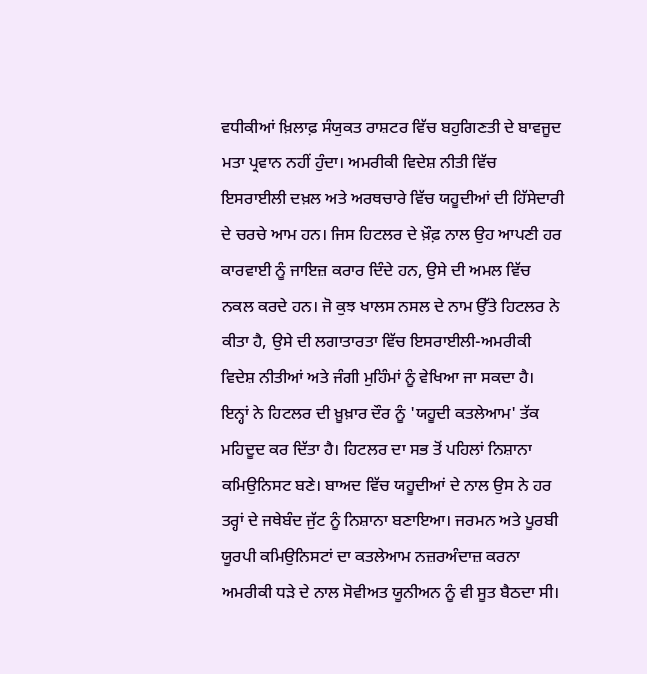ਵਧੀਕੀਆਂ ਖ਼ਿਲਾਫ਼ ਸੰਯੁਕਤ ਰਾਸ਼ਟਰ ਵਿੱਚ ਬਹੁਗਿਣਤੀ ਦੇ ਬਾਵਜੂਦ ਮਤਾ ਪ੍ਰਵਾਨ ਨਹੀਂ ਹੁੰਦਾ। ਅਮਰੀਕੀ ਵਿਦੇਸ਼ ਨੀਤੀ ਵਿੱਚ ਇਸਰਾਈਲੀ ਦਖ਼ਲ ਅਤੇ ਅਰਥਚਾਰੇ ਵਿੱਚ ਯਹੂਦੀਆਂ ਦੀ ਹਿੱਸੇਦਾਰੀ ਦੇ ਚਰਚੇ ਆਮ ਹਨ। ਜਿਸ ਹਿਟਲਰ ਦੇ ਖ਼ੌਫ਼ ਨਾਲ ਉਹ ਆਪਣੀ ਹਰ ਕਾਰਵਾਈ ਨੂੰ ਜਾਇਜ਼ ਕਰਾਰ ਦਿੰਦੇ ਹਨ, ਉਸੇ ਦੀ ਅਮਲ ਵਿੱਚ ਨਕਲ ਕਰਦੇ ਹਨ। ਜੋ ਕੁਝ ਖਾਲਸ ਨਸਲ ਦੇ ਨਾਮ ਉੱਤੇ ਹਿਟਲਰ ਨੇ ਕੀਤਾ ਹੈ, ਉਸੇ ਦੀ ਲਗਾਤਾਰਤਾ ਵਿੱਚ ਇਸਰਾਈਲੀ-ਅਮਰੀਕੀ ਵਿਦੇਸ਼ ਨੀਤੀਆਂ ਅਤੇ ਜੰਗੀ ਮੁਹਿੰਮਾਂ ਨੂੰ ਵੇਖਿਆ ਜਾ ਸਕਦਾ ਹੈ। ਇਨ੍ਹਾਂ ਨੇ ਹਿਟਲਰ ਦੀ ਖ਼ੂਖ਼ਾਰ ਦੌਰ ਨੂੰ 'ਯਹੂਦੀ ਕਤਲੇਆਮ' ਤੱਕ ਮਹਿਦੂਦ ਕਰ ਦਿੱਤਾ ਹੈ। ਹਿਟਲਰ ਦਾ ਸਭ ਤੋਂ ਪਹਿਲਾਂ ਨਿਸ਼ਾਨਾ ਕਮਿਉਨਿਸਟ ਬਣੇ। ਬਾਅਦ ਵਿੱਚ ਯਹੂਦੀਆਂ ਦੇ ਨਾਲ ਉਸ ਨੇ ਹਰ ਤਰ੍ਹਾਂ ਦੇ ਜਥੇਬੰਦ ਜੁੱਟ ਨੂੰ ਨਿਸ਼ਾਨਾ ਬਣਾਇਆ। ਜਰਮਨ ਅਤੇ ਪੂਰਬੀ ਯੂਰਪੀ ਕਮਿਉਨਿਸਟਾਂ ਦਾ ਕਤਲੇਆਮ ਨਜ਼ਰਅੰਦਾਜ਼ ਕਰਨਾ ਅਮਰੀਕੀ ਧੜੇ ਦੇ ਨਾਲ ਸੋਵੀਅਤ ਯੂਨੀਅਨ ਨੂੰ ਵੀ ਸੂਤ ਬੈਠਦਾ ਸੀ।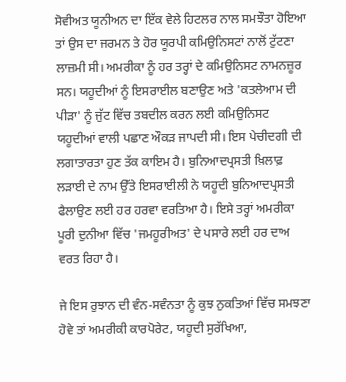ਸੋਵੀਅਤ ਯੂਨੀਅਨ ਦਾ ਇੱਕ ਵੇਲੇ ਹਿਟਲਰ ਨਾਲ ਸਮਝੌਤਾ ਹੋਇਆ ਤਾਂ ਉਸ ਦਾ ਜਰਮਨ ਤੇ ਹੋਰ ਯੂਰਪੀ ਕਮਿਉਨਿਸਟਾਂ ਨਾਲੋਂ ਟੁੱਟਣਾ ਲਾਜ਼ਮੀ ਸੀ। ਅਮਰੀਕਾ ਨੂੰ ਹਰ ਤਰ੍ਹਾਂ ਦੇ ਕਮਿਉਨਿਸਟ ਨਾਮਨਜ਼ੂਰ ਸਨ। ਯਹੂਦੀਆਂ ਨੂੰ ਇਸਰਾਈਲ ਬਣਾਉਣ ਅਤੇ 'ਕਤਲੇਆਮ ਦੀ ਪੀੜਾ' ਨੂੰ ਜੁੱਟ ਵਿੱਚ ਤਬਦੀਲ ਕਰਨ ਲਈ ਕਮਿਉਨਿਸਟ ਯਹੂਦੀਆਂ ਵਾਲੀ ਪਛਾਣ ਔਕੜ ਜਾਪਦੀ ਸੀ। ਇਸ ਪੇਚੀਦਗੀ ਦੀ ਲਗਾਤਾਰਤਾ ਹੁਣ ਤੱਕ ਕਾਇਮ ਹੈ। ਬੁਨਿਆਦਪ੍ਰਸਤੀ ਖ਼ਿਲਾਫ਼ ਲੜਾਈ ਦੇ ਨਾਮ ਉੱਤੇ ਇਸਰਾਈਲੀ ਨੇ ਯਹੂਦੀ ਬੁਨਿਆਦਪ੍ਰਸਤੀ ਫੈਲਾਉਣ ਲਈ ਹਰ ਹਰਵਾ ਵਰਤਿਆ ਹੈ। ਇਸੇ ਤਰ੍ਹਾਂ ਅਮਰੀਕਾ ਪੂਰੀ ਦੁਨੀਆ ਵਿੱਚ 'ਜਮਹੂਰੀਅਤ' ਦੇ ਪਸਾਰੇ ਲਈ ਹਰ ਦਾਅ ਵਰਤ ਰਿਹਾ ਹੈ।

ਜੇ ਇਸ ਰੁਝਾਨ ਦੀ ਵੰਨ-ਸਵੰਨਤਾ ਨੂੰ ਕੁਝ ਨੁਕਤਿਆਂ ਵਿੱਚ ਸਮਝਣਾ ਹੋਵੇ ਤਾਂ ਅਮਰੀਕੀ ਕਾਰਪੋਰੇਟ, ਯਹੂਦੀ ਸੁਰੱਖਿਆ,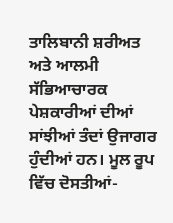ਤਾਲਿਬਾਨੀ ਸ਼ਰੀਅਤ ਅਤੇ ਆਲਮੀ ਸੱਭਿਆਚਾਰਕ ਪੇਸ਼ਕਾਰੀਆਂ ਦੀਆਂ ਸਾਂਝੀਆਂ ਤੰਦਾਂ ਉਜਾਗਰ ਹੁੰਦੀਆਂ ਹਨ। ਮੂਲ ਰੂਪ ਵਿੱਚ ਦੋਸਤੀਆਂ-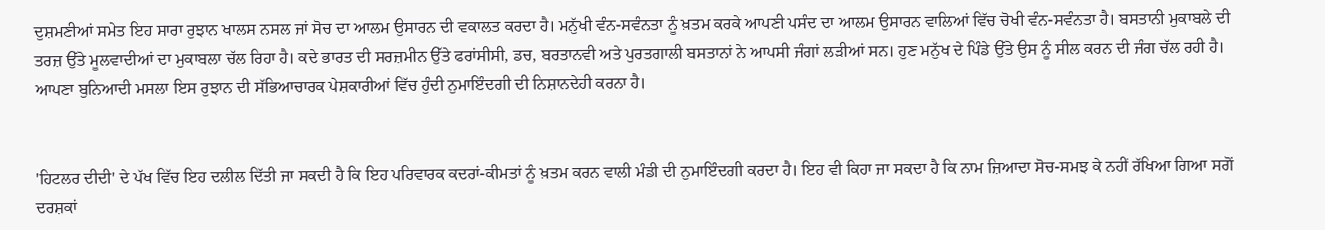ਦੁਸ਼ਮਣੀਆਂ ਸਮੇਤ ਇਹ ਸਾਰਾ ਰੁਝਾਨ ਖਾਲਸ ਨਸਲ ਜਾਂ ਸੋਚ ਦਾ ਆਲਮ ਉਸਾਰਨ ਦੀ ਵਕਾਲਤ ਕਰਦਾ ਹੈ। ਮਨੁੱਖੀ ਵੰਨ-ਸਵੰਨਤਾ ਨੂੰ ਖ਼ਤਮ ਕਰਕੇ ਆਪਣੀ ਪਸੰਦ ਦਾ ਆਲਮ ਉਸਾਰਨ ਵਾਲਿਆਂ ਵਿੱਚ ਚੋਖੀ ਵੰਨ-ਸਵੰਨਤਾ ਹੈ। ਬਸਤਾਨੀ ਮੁਕਾਬਲੇ ਦੀ ਤਰਜ਼ ਉੱਤੇ ਮੂਲਵਾਦੀਆਂ ਦਾ ਮੁਕਾਬਲਾ ਚੱਲ ਰਿਹਾ ਹੈ। ਕਦੇ ਭਾਰਤ ਦੀ ਸਰਜ਼ਮੀਨ ਉੱਤੇ ਫਰਾਂਸੀਸੀ, ਡਚ, ਬਰਤਾਨਵੀ ਅਤੇ ਪੁਰਤਗਾਲੀ ਬਸਤਾਨਾਂ ਨੇ ਆਪਸੀ ਜੰਗਾਂ ਲੜੀਆਂ ਸਨ। ਹੁਣ ਮਨੁੱਖ ਦੇ ਪਿੰਡੇ ਉੱਤੇ ਉਸ ਨੂੰ ਸੀਲ ਕਰਨ ਦੀ ਜੰਗ ਚੱਲ ਰਹੀ ਹੈ। ਆਪਣਾ ਬੁਨਿਆਦੀ ਮਸਲਾ ਇਸ ਰੁਝਾਨ ਦੀ ਸੱਭਿਆਚਾਰਕ ਪੇਸ਼ਕਾਰੀਆਂ ਵਿੱਚ ਹੁੰਦੀ ਨੁਮਾਇੰਦਗੀ ਦੀ ਨਿਸ਼ਾਨਦੇਹੀ ਕਰਨਾ ਹੈ।


'ਹਿਟਲਰ ਦੀਦੀ' ਦੇ ਪੱਖ ਵਿੱਚ ਇਹ ਦਲੀਲ ਦਿੱਤੀ ਜਾ ਸਕਦੀ ਹੈ ਕਿ ਇਹ ਪਰਿਵਾਰਕ ਕਦਰਾਂ-ਕੀਮਤਾਂ ਨੂੰ ਖ਼ਤਮ ਕਰਨ ਵਾਲੀ ਮੰਡੀ ਦੀ ਨੁਮਾਇੰਦਗੀ ਕਰਦਾ ਹੈ। ਇਹ ਵੀ ਕਿਹਾ ਜਾ ਸਕਦਾ ਹੈ ਕਿ ਨਾਮ ਜ਼ਿਆਦਾ ਸੋਚ-ਸਮਝ ਕੇ ਨਹੀਂ ਰੱਖਿਆ ਗਿਆ ਸਗੋਂ ਦਰਸ਼ਕਾਂ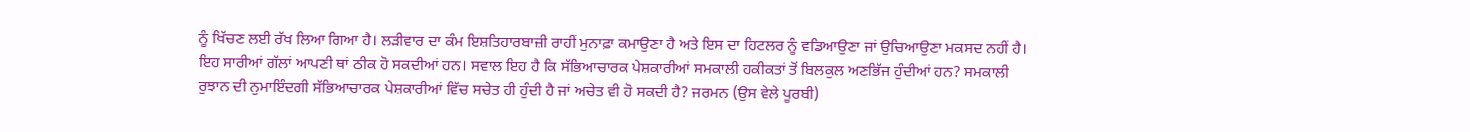ਨੂੰ ਖਿੱਚਣ ਲਈ ਰੱਖ ਲਿਆ ਗਿਆ ਹੈ। ਲੜੀਵਾਰ ਦਾ ਕੰਮ ਇਸ਼ਤਿਹਾਰਬਾਜ਼ੀ ਰਾਹੀਂ ਮੁਨਾਫ਼ਾ ਕਮਾਉਣਾ ਹੈ ਅਤੇ ਇਸ ਦਾ ਹਿਟਲਰ ਨੂੰ ਵਡਿਆਉਣਾ ਜਾਂ ਉਚਿਆਉਣਾ ਮਕਸਦ ਨਹੀਂ ਹੈ। ਇਹ ਸਾਰੀਆਂ ਗੱਲਾਂ ਆਪਣੀ ਥਾਂ ਠੀਕ ਹੋ ਸਕਦੀਆਂ ਹਨ। ਸਵਾਲ ਇਹ ਹੈ ਕਿ ਸੱਭਿਆਚਾਰਕ ਪੇਸ਼ਕਾਰੀਆਂ ਸਮਕਾਲੀ ਹਕੀਕਤਾਂ ਤੋਂ ਬਿਲਕੁਲ ਅਣਭਿੱਜ ਹੁੰਦੀਆਂ ਹਨ? ਸਮਕਾਲੀ ਰੁਝਾਨ ਦੀ ਨੁਮਾਇੰਦਗੀ ਸੱਭਿਆਚਾਰਕ ਪੇਸ਼ਕਾਰੀਆਂ ਵਿੱਚ ਸਚੇਤ ਹੀ ਹੁੰਦੀ ਹੈ ਜਾਂ ਅਚੇਤ ਵੀ ਹੋ ਸਕਦੀ ਹੈ? ਜਰਮਨ (ਉਸ ਵੇਲੇ ਪੂਰਬੀ)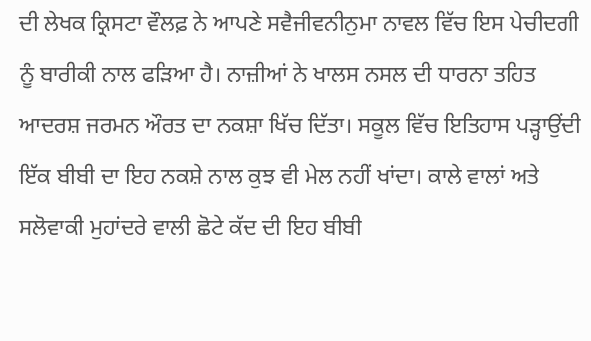ਦੀ ਲੇਖਕ ਕ੍ਰਿਸਟਾ ਵੌਲਫ਼ ਨੇ ਆਪਣੇ ਸਵੈਜੀਵਨੀਨੁਮਾ ਨਾਵਲ ਵਿੱਚ ਇਸ ਪੇਚੀਦਗੀ ਨੂੰ ਬਾਰੀਕੀ ਨਾਲ ਫੜਿਆ ਹੈ। ਨਾਜ਼ੀਆਂ ਨੇ ਖਾਲਸ ਨਸਲ ਦੀ ਧਾਰਨਾ ਤਹਿਤ ਆਦਰਸ਼ ਜਰਮਨ ਔਰਤ ਦਾ ਨਕਸ਼ਾ ਖਿੱਚ ਦਿੱਤਾ। ਸਕੂਲ ਵਿੱਚ ਇਤਿਹਾਸ ਪੜ੍ਹਾਉਂਦੀ ਇੱਕ ਬੀਬੀ ਦਾ ਇਹ ਨਕਸ਼ੇ ਨਾਲ ਕੁਝ ਵੀ ਮੇਲ ਨਹੀਂ ਖਾਂਦਾ। ਕਾਲੇ ਵਾਲਾਂ ਅਤੇ ਸਲੋਵਾਕੀ ਮੁਹਾਂਦਰੇ ਵਾਲੀ ਛੋਟੇ ਕੱਦ ਦੀ ਇਹ ਬੀਬੀ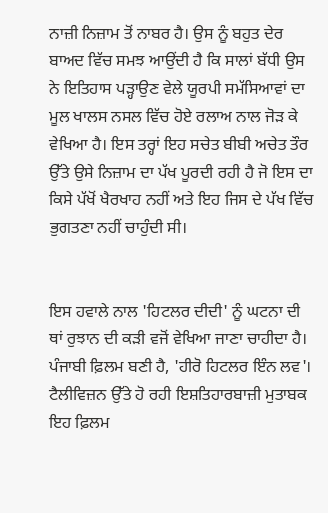ਨਾਜ਼ੀ ਨਿਜ਼ਾਮ ਤੋਂ ਨਾਬਰ ਹੈ। ਉਸ ਨੂੰ ਬਹੁਤ ਦੇਰ ਬਾਅਦ ਵਿੱਚ ਸਮਝ ਆਉਂਦੀ ਹੈ ਕਿ ਸਾਲਾਂ ਬੱਧੀ ਉਸ ਨੇ ਇਤਿਹਾਸ ਪੜ੍ਹਾਉਣ ਵੇਲੇ ਯੂਰਪੀ ਸਮੱਸਿਆਵਾਂ ਦਾ ਮੂਲ ਖਾਲਸ ਨਸਲ ਵਿੱਚ ਹੋਏ ਰਲਾਅ ਨਾਲ ਜੋੜ ਕੇ ਵੇਖਿਆ ਹੈ। ਇਸ ਤਰ੍ਹਾਂ ਇਹ ਸਚੇਤ ਬੀਬੀ ਅਚੇਤ ਤੌਰ ਉੱਤੇ ਉਸੇ ਨਿਜ਼ਾਮ ਦਾ ਪੱਖ ਪੂਰਦੀ ਰਹੀ ਹੈ ਜੋ ਇਸ ਦਾ ਕਿਸੇ ਪੱਖੋਂ ਖੈਰਖਾਹ ਨਹੀਂ ਅਤੇ ਇਹ ਜਿਸ ਦੇ ਪੱਖ ਵਿੱਚ ਭੁਗਤਣਾ ਨਹੀਂ ਚਾਹੁੰਦੀ ਸੀ।


ਇਸ ਹਵਾਲੇ ਨਾਲ 'ਹਿਟਲਰ ਦੀਦੀ' ਨੂੰ ਘਟਨਾ ਦੀ ਥਾਂ ਰੁਝਾਨ ਦੀ ਕੜੀ ਵਜੋਂ ਵੇਖਿਆ ਜਾਣਾ ਚਾਹੀਦਾ ਹੈ। ਪੰਜਾਬੀ ਫ਼ਿਲਮ ਬਣੀ ਹੈ, 'ਹੀਰੋ ਹਿਟਲਰ ਇੰਨ ਲਵ'। ਟੈਲੀਵਿਜ਼ਨ ਉੱਤੇ ਹੋ ਰਹੀ ਇਸ਼ਤਿਹਾਰਬਾਜ਼ੀ ਮੁਤਾਬਕ ਇਹ ਫ਼ਿਲਮ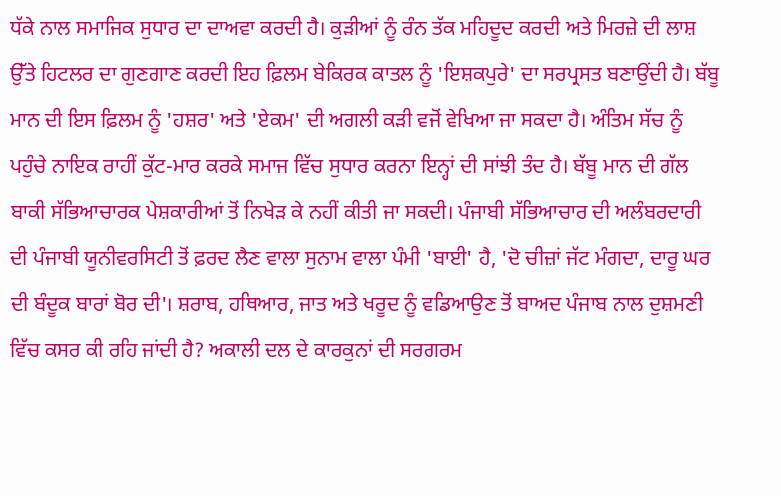ਧੱਕੇ ਨਾਲ ਸਮਾਜਿਕ ਸੁਧਾਰ ਦਾ ਦਾਅਵਾ ਕਰਦੀ ਹੈ। ਕੁੜੀਆਂ ਨੂੰ ਰੰਨ ਤੱਕ ਮਹਿਦੂਦ ਕਰਦੀ ਅਤੇ ਮਿਰਜ਼ੇ ਦੀ ਲਾਸ਼ ਉੱਤੇ ਹਿਟਲਰ ਦਾ ਗੁਣਗਾਣ ਕਰਦੀ ਇਹ ਫ਼ਿਲਮ ਬੇਕਿਰਕ ਕਾਤਲ ਨੂੰ 'ਇਸ਼ਕਪੁਰੇ' ਦਾ ਸਰਪ੍ਰਸਤ ਬਣਾਉਂਦੀ ਹੈ। ਬੱਬੂ ਮਾਨ ਦੀ ਇਸ ਫ਼ਿਲਮ ਨੂੰ 'ਹਸ਼ਰ' ਅਤੇ 'ਏਕਮ' ਦੀ ਅਗਲੀ ਕੜੀ ਵਜੋਂ ਵੇਖਿਆ ਜਾ ਸਕਦਾ ਹੈ। ਅੰਤਿਮ ਸੱਚ ਨੂੰ ਪਹੁੰਚੇ ਨਾਇਕ ਰਾਹੀਂ ਕੁੱਟ-ਮਾਰ ਕਰਕੇ ਸਮਾਜ ਵਿੱਚ ਸੁਧਾਰ ਕਰਨਾ ਇਨ੍ਹਾਂ ਦੀ ਸਾਂਝੀ ਤੰਦ ਹੈ। ਬੱਬੂ ਮਾਨ ਦੀ ਗੱਲ ਬਾਕੀ ਸੱਭਿਆਚਾਰਕ ਪੇਸ਼ਕਾਰੀਆਂ ਤੋਂ ਨਿਖੇੜ ਕੇ ਨਹੀਂ ਕੀਤੀ ਜਾ ਸਕਦੀ। ਪੰਜਾਬੀ ਸੱਭਿਆਚਾਰ ਦੀ ਅਲੰਬਰਦਾਰੀ ਦੀ ਪੰਜਾਬੀ ਯੂਨੀਵਰਸਿਟੀ ਤੋਂ ਫ਼ਰਦ ਲੈਣ ਵਾਲਾ ਸੁਨਾਮ ਵਾਲਾ ਪੰਮੀ 'ਬਾਈ' ਹੈ, 'ਦੋ ਚੀਜ਼ਾਂ ਜੱਟ ਮੰਗਦਾ, ਦਾਰੂ ਘਰ ਦੀ ਬੰਦੂਕ ਬਾਰਾਂ ਬੋਰ ਦੀ'। ਸ਼ਰਾਬ, ਹਥਿਆਰ, ਜਾਤ ਅਤੇ ਖਰੂਦ ਨੂੰ ਵਡਿਆਉਣ ਤੋਂ ਬਾਅਦ ਪੰਜਾਬ ਨਾਲ ਦੁਸ਼ਮਣੀ ਵਿੱਚ ਕਸਰ ਕੀ ਰਹਿ ਜਾਂਦੀ ਹੈ? ਅਕਾਲੀ ਦਲ ਦੇ ਕਾਰਕੁਨਾਂ ਦੀ ਸਰਗਰਮ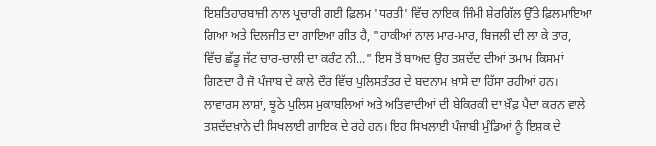ਇਸ਼ਤਿਹਾਰਬਾਜ਼ੀ ਨਾਲ ਪ੍ਰਚਾਰੀ ਗਈ ਫ਼ਿਲਮ 'ਧਰਤੀ' ਵਿੱਚ ਨਾਇਕ ਜਿੰਮੀ ਸ਼ੇਰਗਿੱਲ ਉੱਤੇ ਫ਼ਿਲਮਾਇਆ ਗਿਆ ਅਤੇ ਦਿਲਜੀਤ ਦਾ ਗਾਇਆ ਗੀਤ ਹੈ, "ਹਾਕੀਆਂ ਨਾਲ ਮਾਰ-ਮਾਰ, ਬਿਜਲੀ ਦੀ ਲਾ ਕੇ ਤਾਰ, ਵਿੱਚ ਛੱਡੂ ਜੱਟ ਚਾਰ-ਚਾਲੀ ਦਾ ਕਰੰਟ ਨੀ..." ਇਸ ਤੋਂ ਬਾਅਦ ਉਹ ਤਸ਼ਦੱਦ ਦੀਆਂ ਤਮਾਮ ਕਿਸਮਾਂ ਗਿਣਦਾ ਹੈ ਜੋ ਪੰਜਾਬ ਦੇ ਕਾਲੇ ਦੌਰ ਵਿੱਚ ਪੁਲਿਸਤੰਤਰ ਦੇ ਬਦਨਾਮ ਖ਼ਾਸੇ ਦਾ ਹਿੱਸਾ ਰਹੀਆਂ ਹਨ। ਲਾਵਾਰਸ ਲਾਸ਼ਾਂ, ਝੂਠੇ ਪੁਲਿਸ ਮੁਕਾਬਲਿਆਂ ਅਤੇ ਅਤਿਵਾਦੀਆਂ ਦੀ ਬੇਕਿਰਕੀ ਦਾ ਖ਼ੌਫ਼ ਪੈਦਾ ਕਰਨ ਵਾਲੇ ਤਸ਼ਦੱਦਖ਼ਾਨੇ ਦੀ ਸਿਖਲਾਈ ਗਾਇਕ ਦੇ ਰਹੇ ਹਨ। ਇਹ ਸਿਖਲਾਈ ਪੰਜਾਬੀ ਮੁੰਡਿਆਂ ਨੂੰ ਇਸ਼ਕ ਦੇ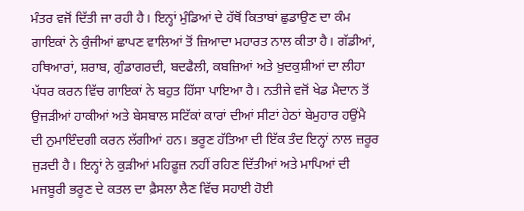ਮੰਤਰ ਵਜੋਂ ਦਿੱਤੀ ਜਾ ਰਹੀ ਹੈ। ਇਨ੍ਹਾਂ ਮੁੰਡਿਆਂ ਦੇ ਹੱਥੋਂ ਕਿਤਾਬਾਂ ਛੁਡਾਉਣ ਦਾ ਕੰਮ ਗਾਇਕਾਂ ਨੇ ਕੁੰਜੀਆਂ ਛਾਪਣ ਵਾਲਿਆਂ ਤੋਂ ਜ਼ਿਆਦਾ ਮਹਾਰਤ ਨਾਲ ਕੀਤਾ ਹੈ। ਗੱਡੀਆਂ, ਹਥਿਆਰਾਂ, ਸ਼ਰਾਬ, ਗੁੰਡਾਗਰਦੀ, ਬਦਫੈਲੀ, ਕਬਜ਼ਿਆਂ ਅਤੇ ਖ਼ੁਦਕੁਸ਼ੀਆਂ ਦਾ ਲੀਹਾ ਪੱਧਰ ਕਰਨ ਵਿੱਚ ਗਾਇਕਾਂ ਨੇ ਬਹੁਤ ਹਿੱਸਾ ਪਾਇਆ ਹੈ। ਨਤੀਜੇ ਵਜੋਂ ਖੇਡ ਮੈਦਾਨ ਤੋਂ ਉਜੜੀਆਂ ਹਾਕੀਆਂ ਅਤੇ ਬੇਸਬਾਲ ਸਟਿੱਕਾਂ ਕਾਰਾਂ ਦੀਆਂ ਸੀਟਾਂ ਹੇਠਾਂ ਬੇਮੁਹਾਰ ਹਉਂਮੈ ਦੀ ਨੁਮਾਇੰਦਗੀ ਕਰਨ ਲੱਗੀਆਂ ਹਨ। ਭਰੂਣ ਹੱਤਿਆ ਦੀ ਇੱਕ ਤੰਦ ਇਨ੍ਹਾਂ ਨਾਲ ਜ਼ਰੂਰ ਜੁੜਦੀ ਹੈ। ਇਨ੍ਹਾਂ ਨੇ ਕੁੜੀਆਂ ਮਹਿਫ਼ੂਜ਼ ਨਹੀਂ ਰਹਿਣ ਦਿੱਤੀਆਂ ਅਤੇ ਮਾਪਿਆਂ ਦੀ ਮਜਬੂਰੀ ਭਰੂਣ ਦੇ ਕਤਲ ਦਾ ਫ਼ੈਸਲਾ ਲੈਣ ਵਿੱਚ ਸਹਾਈ ਹੋਈ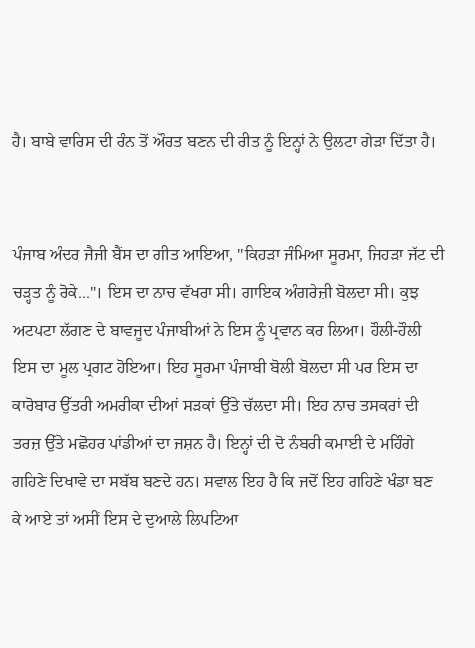ਹੈ। ਬਾਬੇ ਵਾਰਿਸ ਦੀ ਰੰਨ ਤੋਂ ਔਰਤ ਬਣਨ ਦੀ ਰੀਤ ਨੂੰ ਇਨ੍ਹਾਂ ਨੇ ਉਲਟਾ ਗੇੜਾ ਦਿੱਤਾ ਹੈ।


ਪੰਜਾਬ ਅੰਦਰ ਜੈਜੀ ਬੈਂਸ ਦਾ ਗੀਤ ਆਇਆ, "ਕਿਹੜਾ ਜੰਮਿਆ ਸੂਰਮਾ, ਜਿਹੜਾ ਜੱਟ ਦੀ ਚੜ੍ਹਤ ਨੂੰ ਰੋਕੇ..."। ਇਸ ਦਾ ਨਾਚ ਵੱਖਰਾ ਸੀ। ਗਾਇਕ ਅੰਗਰੇਜ਼ੀ ਬੋਲਦਾ ਸੀ। ਕੁਝ ਅਟਪਟਾ ਲੱਗਣ ਦੇ ਬਾਵਜੂਦ ਪੰਜਾਬੀਆਂ ਨੇ ਇਸ ਨੂੰ ਪ੍ਰਵਾਨ ਕਰ ਲਿਆ। ਹੌਲੀ-ਹੌਲੀ ਇਸ ਦਾ ਮੂਲ ਪ੍ਰਗਟ ਹੋਇਆ। ਇਹ ਸੂਰਮਾ ਪੰਜਾਬੀ ਬੋਲੀ ਬੋਲਦਾ ਸੀ ਪਰ ਇਸ ਦਾ ਕਾਰੋਬਾਰ ਉੱਤਰੀ ਅਮਰੀਕਾ ਦੀਆਂ ਸੜਕਾਂ ਉੱਤੇ ਚੱਲਦਾ ਸੀ। ਇਹ ਨਾਚ ਤਸਕਰਾਂ ਦੀ ਤਰਜ਼ ਉੱਤੇ ਮਛੋਹਰ ਪਾਂਡੀਆਂ ਦਾ ਜਸ਼ਨ ਹੈ। ਇਨ੍ਹਾਂ ਦੀ ਦੋ ਨੰਬਰੀ ਕਮਾਈ ਦੇ ਮਹਿੰਗੇ ਗਹਿਣੇ ਦਿਖਾਵੇ ਦਾ ਸਬੱਬ ਬਣਦੇ ਹਨ। ਸਵਾਲ ਇਹ ਹੈ ਕਿ ਜਦੋਂ ਇਹ ਗਹਿਣੇ ਖੰਡਾ ਬਣ ਕੇ ਆਏ ਤਾਂ ਅਸੀਂ ਇਸ ਦੇ ਦੁਆਲੇ ਲਿਪਟਿਆ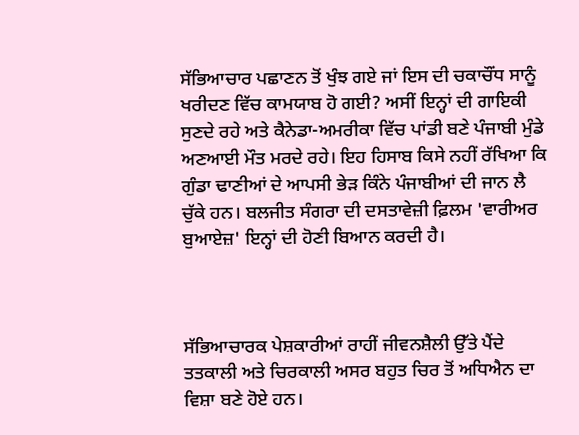ਸੱਭਿਆਚਾਰ ਪਛਾਣਨ ਤੋਂ ਖੁੰਝ ਗਏ ਜਾਂ ਇਸ ਦੀ ਚਕਾਚੌਂਧ ਸਾਨੂੰ ਖਰੀਦਣ ਵਿੱਚ ਕਾਮਯਾਬ ਹੋ ਗਈ? ਅਸੀਂ ਇਨ੍ਹਾਂ ਦੀ ਗਾਇਕੀ ਸੁਣਦੇ ਰਹੇ ਅਤੇ ਕੈਨੇਡਾ-ਅਮਰੀਕਾ ਵਿੱਚ ਪਾਂਡੀ ਬਣੇ ਪੰਜਾਬੀ ਮੁੰਡੇ ਅਣਆਈ ਮੌਤ ਮਰਦੇ ਰਹੇ। ਇਹ ਹਿਸਾਬ ਕਿਸੇ ਨਹੀਂ ਰੱਖਿਆ ਕਿ ਗੁੰਡਾ ਢਾਣੀਆਂ ਦੇ ਆਪਸੀ ਭੇੜ ਕਿੰਨੇ ਪੰਜਾਬੀਆਂ ਦੀ ਜਾਨ ਲੈ ਚੁੱਕੇ ਹਨ। ਬਲਜੀਤ ਸੰਗਰਾ ਦੀ ਦਸਤਾਵੇਜ਼ੀ ਫ਼ਿਲਮ 'ਵਾਰੀਅਰ ਬੁਆਏਜ਼' ਇਨ੍ਹਾਂ ਦੀ ਹੋਣੀ ਬਿਆਨ ਕਰਦੀ ਹੈ।



ਸੱਭਿਆਚਾਰਕ ਪੇਸ਼ਕਾਰੀਆਂ ਰਾਹੀਂ ਜੀਵਨਸ਼ੈਲੀ ਉੱਤੇ ਪੈਂਦੇ ਤਤਕਾਲੀ ਅਤੇ ਚਿਰਕਾਲੀ ਅਸਰ ਬਹੁਤ ਚਿਰ ਤੋਂ ਅਧਿਐਨ ਦਾ ਵਿਸ਼ਾ ਬਣੇ ਹੋਏ ਹਨ।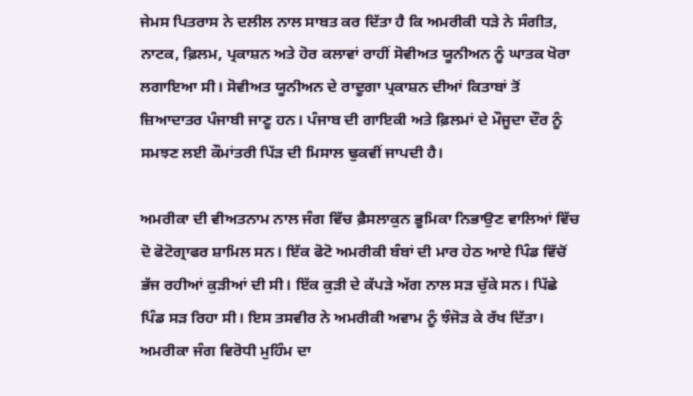ਜੇਮਸ ਪਿਤਰਾਸ ਨੇ ਦਲੀਲ ਨਾਲ ਸਾਬਤ ਕਰ ਦਿੱਤਾ ਹੈ ਕਿ ਅਮਰੀਕੀ ਧੜੇ ਨੇ ਸੰਗੀਤ, ਨਾਟਕ, ਫ਼ਿਲਮ, ਪ੍ਰਕਾਸ਼ਨ ਅਤੇ ਹੋਰ ਕਲਾਵਾਂ ਰਾਹੀਂ ਸੋਵੀਅਤ ਯੂਨੀਅਨ ਨੂੰ ਘਾਤਕ ਖੋਰਾ ਲਗਾਇਆ ਸੀ। ਸੋਵੀਅਤ ਯੂਨੀਅਨ ਦੇ ਰਾਦੂਗਾ ਪ੍ਰਕਾਸ਼ਨ ਦੀਆਂ ਕਿਤਾਬਾਂ ਤੋਂ ਜ਼ਿਆਦਾਤਰ ਪੰਜਾਬੀ ਜਾਣੂ ਹਨ। ਪੰਜਾਬ ਦੀ ਗਾਇਕੀ ਅਤੇ ਫ਼ਿਲਮਾਂ ਦੇ ਮੌਜੂਦਾ ਦੌਰ ਨੂੰ ਸਮਝਣ ਲਈ ਕੌਮਾਂਤਰੀ ਪਿੱੜ ਦੀ ਮਿਸਾਲ ਢੁਕਵੀਂ ਜਾਪਦੀ ਹੈ।

ਅਮਰੀਕਾ ਦੀ ਵੀਅਤਨਾਮ ਨਾਲ ਜੰਗ ਵਿੱਚ ਫ਼ੈਸਲਾਕੁਨ ਭੂਮਿਕਾ ਨਿਭਾਉਣ ਵਾਲਿਆਂ ਵਿੱਚ ਦੋ ਫੋਟੋਗ੍ਰਾਫਰ ਸ਼ਾਮਿਲ ਸਨ। ਇੱਕ ਫੋਟੋ ਅਮਰੀਕੀ ਬੰਬਾਂ ਦੀ ਮਾਰ ਹੇਠ ਆਏ ਪਿੰਡ ਵਿੱਚੋਂ ਭੱਜ ਰਹੀਆਂ ਕੁੜੀਆਂ ਦੀ ਸੀ। ਇੱਕ ਕੁੜੀ ਦੇ ਕੱਪੜੇ ਅੱਗ ਨਾਲ ਸੜ ਚੁੱਕੇ ਸਨ। ਪਿੱਛੇ ਪਿੰਡ ਸੜ ਰਿਹਾ ਸੀ। ਇਸ ਤਸਵੀਰ ਨੇ ਅਮਰੀਕੀ ਅਵਾਮ ਨੂੰ ਝੰਜੋੜ ਕੇ ਰੱਖ ਦਿੱਤਾ। ਅਮਰੀਕਾ ਜੰਗ ਵਿਰੋਧੀ ਮੁਹਿੰਮ ਦਾ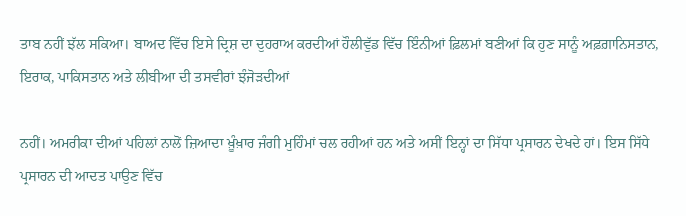ਤਾਬ ਨਹੀਂ ਝੱਲ ਸਕਿਆ। ਬਾਅਦ ਵਿੱਚ ਇਸੇ ਦ੍ਰਿਸ਼ ਦਾ ਦੁਹਰਾਅ ਕਰਦੀਆਂ ਹੌਲੀਵੁੱਡ ਵਿੱਚ ਇੰਨੀਆਂ ਫ਼ਿਲਮਾਂ ਬਣੀਆਂ ਕਿ ਹੁਣ ਸਾਨੂੰ ਅਫ਼ਗ਼ਾਨਿਸਤਾਨ, ਇਰਾਕ, ਪਾਕਿਸਤਾਨ ਅਤੇ ਲੀਬੀਆ ਦੀ ਤਸਵੀਰਾਂ ਝੰਜੋੜਦੀਆਂ

ਨਹੀਂ। ਅਮਰੀਕਾ ਦੀਆਂ ਪਹਿਲਾਂ ਨਾਲੋਂ ਜ਼ਿਆਦਾ ਖ਼ੂੰਖ਼ਾਰ ਜੰਗੀ ਮੁਹਿੰਮਾਂ ਚਲ ਰਹੀਆਂ ਹਨ ਅਤੇ ਅਸੀਂ ਇਨ੍ਹਾਂ ਦਾ ਸਿੱਧਾ ਪ੍ਰਸਾਰਨ ਦੇਖਦੇ ਹਾਂ। ਇਸ ਸਿੱਧੇ ਪ੍ਰਸਾਰਨ ਦੀ ਆਦਤ ਪਾਉਣ ਵਿੱਚ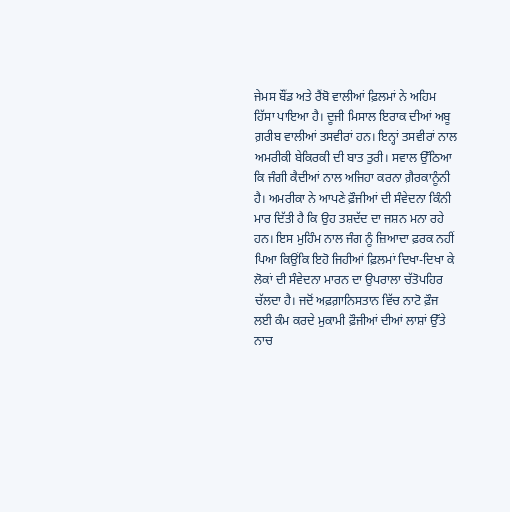ਜੇਮਸ ਬੌਂਡ ਅਤੇ ਰੈਂਬੋ ਵਾਲੀਆਂ ਫ਼ਿਲਮਾਂ ਨੇ ਅਹਿਮ ਹਿੱਸਾ ਪਾਇਆ ਹੈ। ਦੂਜੀ ਮਿਸਾਲ ਇਰਾਕ ਦੀਆਂ ਅਬੂ ਗ਼ਰੀਬ ਵਾਲੀਆਂ ਤਸਵੀਰਾਂ ਹਨ। ਇਨ੍ਹਾਂ ਤਸਵੀਰਾਂ ਨਾਲ ਅਮਰੀਕੀ ਬੇਕਿਰਕੀ ਦੀ ਬਾਤ ਤੁਰੀ। ਸਵਾਲ ਉੱਠਿਆ ਕਿ ਜੰਗੀ ਕੈਦੀਆਂ ਨਾਲ ਅਜਿਹਾ ਕਰਨਾ ਗ਼ੈਰਕਾਨੂੰਨੀ ਹੈ। ਅਮਰੀਕਾ ਨੇ ਆਪਣੇ ਫ਼ੌਜੀਆਂ ਦੀ ਸੰਵੇਦਨਾ ਕਿੰਨੀ ਮਾਰ ਦਿੱਤੀ ਹੈ ਕਿ ਉਹ ਤਸ਼ਦੱਦ ਦਾ ਜਸ਼ਨ ਮਨਾ ਰਹੇ ਹਨ। ਇਸ ਮੁਹਿੰਮ ਨਾਲ ਜੰਗ ਨੂੰ ਜ਼ਿਆਦਾ ਫ਼ਰਕ ਨਹੀਂ ਪਿਆ ਕਿਉਂਕਿ ਇਹੋ ਜਿਹੀਆਂ ਫ਼ਿਲਮਾਂ ਦਿਖਾ-ਦਿਖਾ ਕੇ ਲੋਕਾਂ ਦੀ ਸੰਵੇਦਨਾ ਮਾਰਨ ਦਾ ਉਪਰਾਲਾ ਚੱਤੋਪਹਿਰ ਚੱਲਦਾ ਹੈ। ਜਦੋਂ ਅਫ਼ਗ਼ਾਨਿਸਤਾਨ ਵਿੱਚ ਨਾਟੋ ਫ਼ੌਜ ਲਈ ਕੰਮ ਕਰਦੇ ਮੁਕਾਮੀ ਫ਼ੌਜੀਆਂ ਦੀਆਂ ਲਾਸ਼ਾਂ ਉੱਤੇ ਨਾਚ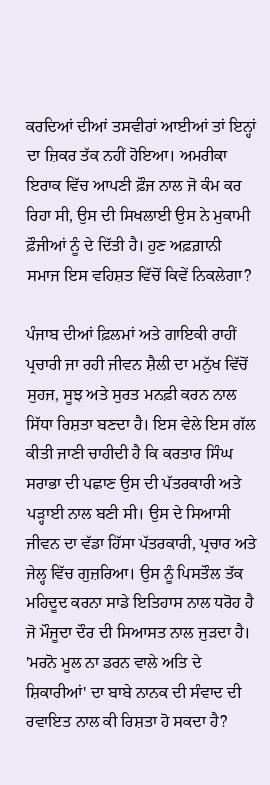ਕਰਦਿਆਂ ਦੀਆਂ ਤਸਵੀਰਾਂ ਆਈਆਂ ਤਾਂ ਇਨ੍ਹਾਂ ਦਾ ਜ਼ਿਕਰ ਤੱਕ ਨਹੀਂ ਹੋਇਆ। ਅਮਰੀਕਾ ਇਰਾਕ ਵਿੱਚ ਆਪਣੀ ਫ਼ੌਜ ਨਾਲ ਜੋ ਕੰਮ ਕਰ ਰਿਹਾ ਸੀ, ਉਸ ਦੀ ਸਿਖਲਾਈ ਉਸ ਨੇ ਮੁਕਾਮੀ ਫ਼ੌਜੀਆਂ ਨੂੰ ਦੇ ਦਿੱਤੀ ਹੈ। ਹੁਣ ਅਫ਼ਗ਼ਾਨੀ ਸਮਾਜ ਇਸ ਵਹਿਸ਼ਤ ਵਿੱਚੋਂ ਕਿਵੇਂ ਨਿਕਲੇਗਾ?

ਪੰਜਾਬ ਦੀਆਂ ਫ਼ਿਲਮਾਂ ਅਤੇ ਗਾਇਕੀ ਰਾਹੀਂ ਪ੍ਰਚਾਰੀ ਜਾ ਰਹੀ ਜੀਵਨ ਸ਼ੈਲੀ ਦਾ ਮਨੁੱਖ ਵਿੱਚੋਂ ਸੁਹਜ, ਸੂਝ ਅਤੇ ਸੁਰਤ ਮਨਫ਼ੀ ਕਰਨ ਨਾਲ ਸਿੱਧਾ ਰਿਸ਼ਤਾ ਬਣਦਾ ਹੈ। ਇਸ ਵੇਲੇ ਇਸ ਗੱਲ ਕੀਤੀ ਜਾਣੀ ਚਾਹੀਦੀ ਹੈ ਕਿ ਕਰਤਾਰ ਸਿੰਘ ਸਰਾਭਾ ਦੀ ਪਛਾਣ ਉਸ ਦੀ ਪੱਤਰਕਾਰੀ ਅਤੇ ਪੜ੍ਹਾਈ ਨਾਲ ਬਣੀ ਸੀ। ਉਸ ਦੇ ਸਿਆਸੀ ਜੀਵਨ ਦਾ ਵੱਡਾ ਹਿੱਸਾ ਪੱਤਰਕਾਰੀ, ਪ੍ਰਚਾਰ ਅਤੇ ਜੇਲ੍ਹ ਵਿੱਚ ਗੁਜ਼ਰਿਆ। ਉਸ ਨੂੰ ਪਿਸਤੌਲ ਤੱਕ ਮਹਿਦੂਦ ਕਰਨਾ ਸਾਡੇ ਇਤਿਹਾਸ ਨਾਲ ਧਰੋਹ ਹੈ ਜੋ ਮੌਜੂਦਾ ਦੌਰ ਦੀ ਸਿਆਸਤ ਨਾਲ ਜੁੜਦਾ ਹੈ। 'ਮਰਨੋ ਮੂਲ ਨਾ ਡਰਨ ਵਾਲੇ ਅਤਿ ਦੇ ਸ਼ਿਕਾਰੀਆਂ' ਦਾ ਬਾਬੇ ਨਾਨਕ ਦੀ ਸੰਵਾਦ ਦੀ ਰਵਾਇਤ ਨਾਲ ਕੀ ਰਿਸ਼ਤਾ ਹੋ ਸਕਦਾ ਹੈ?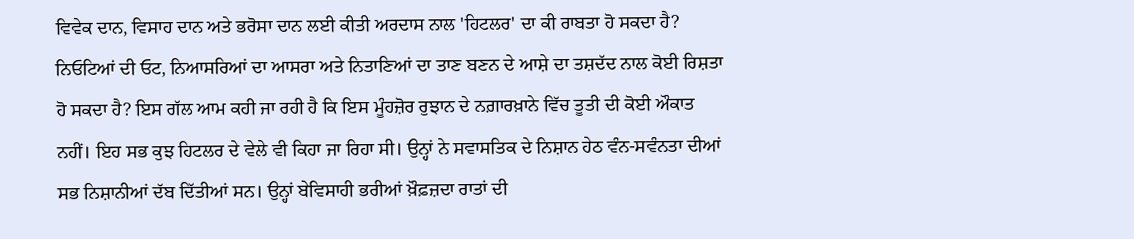ਵਿਵੇਕ ਦਾਨ, ਵਿਸਾਹ ਦਾਨ ਅਤੇ ਭਰੋਸਾ ਦਾਨ ਲਈ ਕੀਤੀ ਅਰਦਾਸ ਨਾਲ 'ਹਿਟਲਰ' ਦਾ ਕੀ ਰਾਬਤਾ ਹੋ ਸਕਦਾ ਹੈ? ਨਿਓਟਿਆਂ ਦੀ ਓਟ, ਨਿਆਸਰਿਆਂ ਦਾ ਆਸਰਾ ਅਤੇ ਨਿਤਾਣਿਆਂ ਦਾ ਤਾਣ ਬਣਨ ਦੇ ਆਸ਼ੇ ਦਾ ਤਸ਼ਦੱਦ ਨਾਲ ਕੋਈ ਰਿਸ਼ਤਾ ਹੋ ਸਕਦਾ ਹੈ? ਇਸ ਗੱਲ ਆਮ ਕਹੀ ਜਾ ਰਹੀ ਹੈ ਕਿ ਇਸ ਮੂੰਹਜ਼ੋਰ ਰੁਝਾਨ ਦੇ ਨਗ਼ਾਰਖ਼ਾਨੇ ਵਿੱਚ ਤੂਤੀ ਦੀ ਕੋਈ ਔਕਾਤ ਨਹੀਂ। ਇਹ ਸਭ ਕੁਝ ਹਿਟਲਰ ਦੇ ਵੇਲੇ ਵੀ ਕਿਹਾ ਜਾ ਰਿਹਾ ਸੀ। ਉਨ੍ਹਾਂ ਨੇ ਸਵਾਸਤਿਕ ਦੇ ਨਿਸ਼ਾਨ ਹੇਠ ਵੰਨ-ਸਵੰਨਤਾ ਦੀਆਂ ਸਭ ਨਿਸ਼ਾਨੀਆਂ ਦੱਬ ਦਿੱਤੀਆਂ ਸਨ। ਉਨ੍ਹਾਂ ਬੇਵਿਸਾਹੀ ਭਰੀਆਂ ਖ਼ੌਫ਼ਜ਼ਦਾ ਰਾਤਾਂ ਦੀ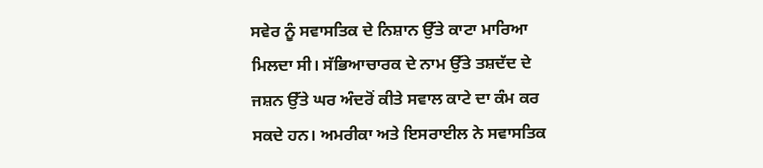ਸਵੇਰ ਨੂੰ ਸਵਾਸਤਿਕ ਦੇ ਨਿਸ਼ਾਨ ਉੱਤੇ ਕਾਟਾ ਮਾਰਿਆ ਮਿਲਦਾ ਸੀ। ਸੱਭਿਆਚਾਰਕ ਦੇ ਨਾਮ ਉੱਤੇ ਤਸ਼ਦੱਦ ਦੇ ਜਸ਼ਨ ਉੱਤੇ ਘਰ ਅੰਦਰੋਂ ਕੀਤੇ ਸਵਾਲ ਕਾਟੇ ਦਾ ਕੰਮ ਕਰ ਸਕਦੇ ਹਨ। ਅਮਰੀਕਾ ਅਤੇ ਇਸਰਾਈਲ ਨੇ ਸਵਾਸਤਿਕ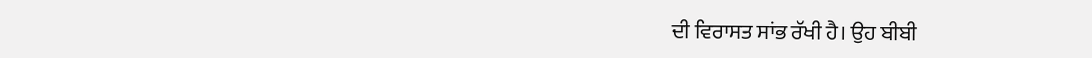ਦੀ ਵਿਰਾਸਤ ਸਾਂਭ ਰੱਖੀ ਹੈ। ਉਹ ਬੀਬੀ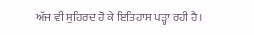ਅੱਜ ਵੀ ਸੁਹਿਰਦ ਹੋ ਕੇ ਇਤਿਹਾਸ ਪੜ੍ਹਾ ਰਹੀ ਹੈ।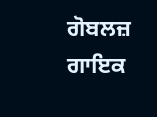ਗੋਬਲਜ਼ ਗਾਇਕ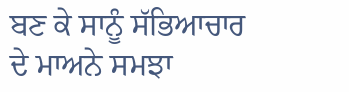ਬਣ ਕੇ ਸਾਨੂੰ ਸੱਭਿਆਚਾਰ ਦੇ ਮਾਅਨੇ ਸਮਝਾ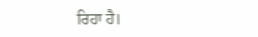ਰਿਹਾ ਹੈ।